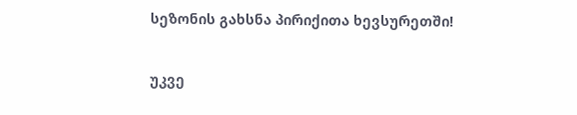სეზონის გახსნა პირიქითა ხევსურეთში!

უკვე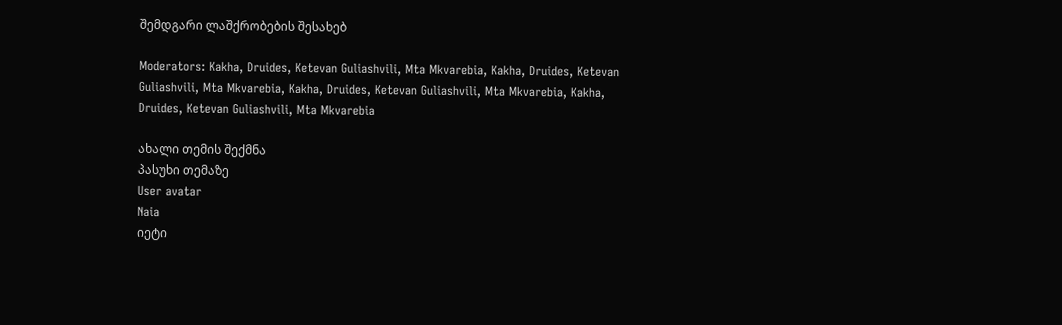შემდგარი ლაშქრობების შესახებ

Moderators: Kakha, Druides, Ketevan Guliashvili, Mta Mkvarebia, Kakha, Druides, Ketevan Guliashvili, Mta Mkvarebia, Kakha, Druides, Ketevan Guliashvili, Mta Mkvarebia, Kakha, Druides, Ketevan Guliashvili, Mta Mkvarebia

ახალი თემის შექმნა
პასუხი თემაზე
User avatar
Naia
იეტი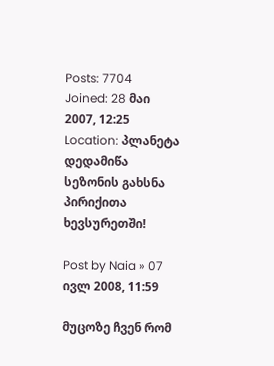Posts: 7704
Joined: 28 მაი 2007, 12:25
Location: პლანეტა დედამიწა
სეზონის გახსნა პირიქითა ხევსურეთში!

Post by Naia » 07 ივლ 2008, 11:59

მუცოზე ჩვენ რომ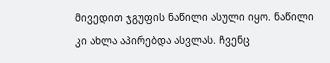მივედით ჯგუფის ნაწილი ასული იყო. ნაწილი კი ახლა აპირებდა ასვლას. ჩვენც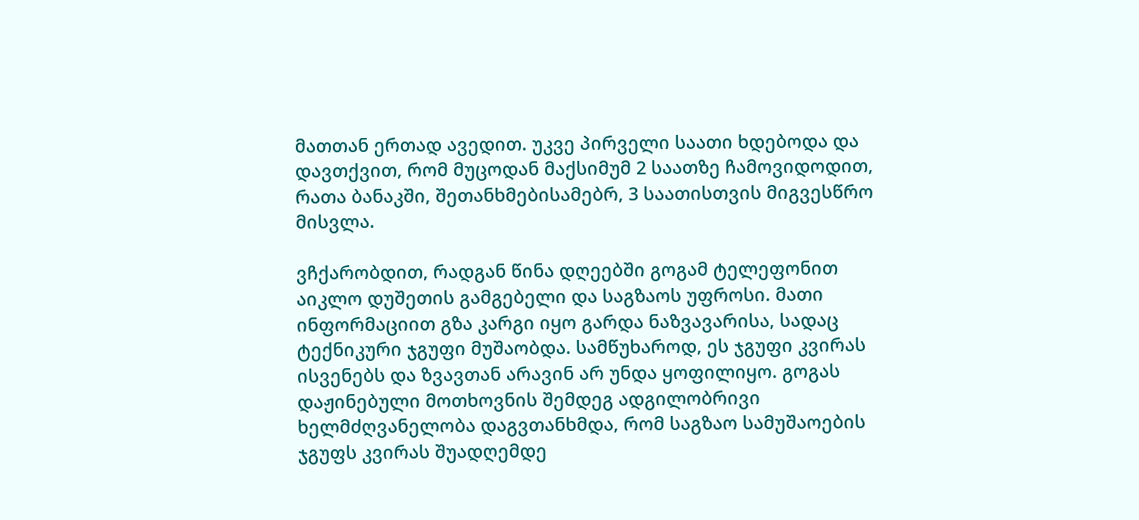მათთან ერთად ავედით. უკვე პირველი საათი ხდებოდა და დავთქვით, რომ მუცოდან მაქსიმუმ 2 საათზე ჩამოვიდოდით, რათა ბანაკში, შეთანხმებისამებრ, 3 საათისთვის მიგვესწრო მისვლა.

ვჩქარობდით, რადგან წინა დღეებში გოგამ ტელეფონით აიკლო დუშეთის გამგებელი და საგზაოს უფროსი. მათი ინფორმაციით გზა კარგი იყო გარდა ნაზვავარისა, სადაც ტექნიკური ჯგუფი მუშაობდა. სამწუხაროდ, ეს ჯგუფი კვირას ისვენებს და ზვავთან არავინ არ უნდა ყოფილიყო. გოგას დაჟინებული მოთხოვნის შემდეგ ადგილობრივი ხელმძღვანელობა დაგვთანხმდა, რომ საგზაო სამუშაოების ჯგუფს კვირას შუადღემდე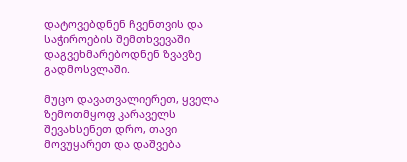დატოვებდნენ ჩვენთვის და საჭიროების შემთხვევაში დაგვეხმარებოდნენ ზვავზე გადმოსვლაში.

მუცო დავათვალიერეთ, ყველა ზემოთმყოფ კარაველს შევახსენეთ დრო, თავი მოვუყარეთ და დაშვება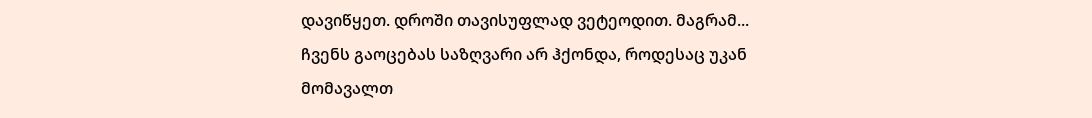დავიწყეთ. დროში თავისუფლად ვეტეოდით. მაგრამ... ჩვენს გაოცებას საზღვარი არ ჰქონდა, როდესაც უკან მომავალთ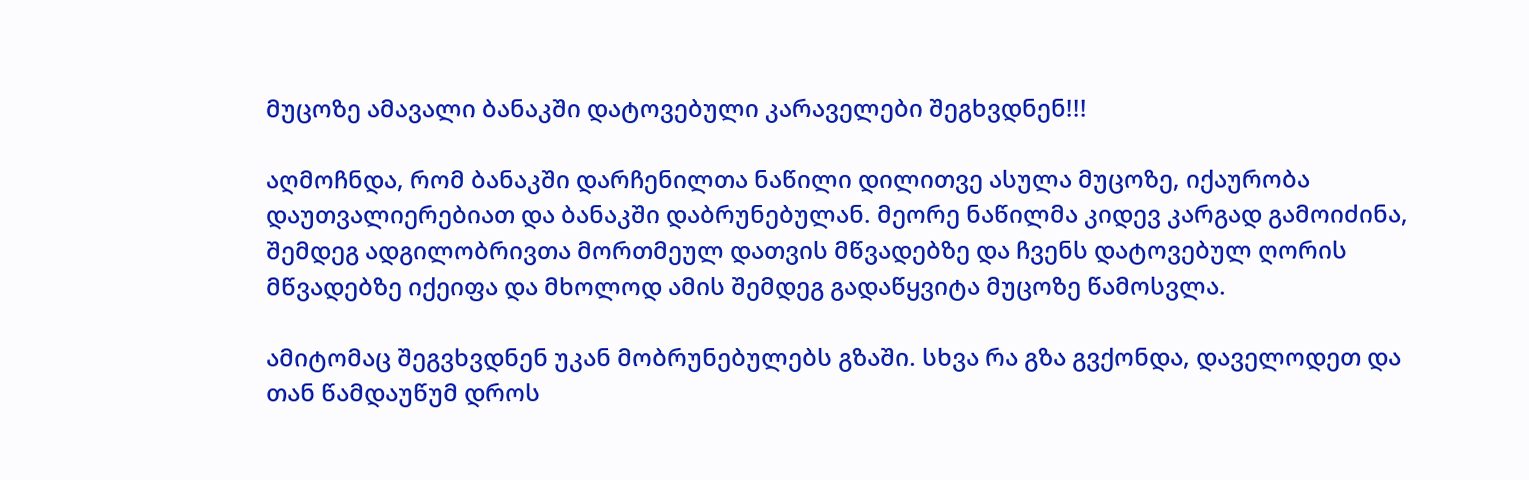მუცოზე ამავალი ბანაკში დატოვებული კარაველები შეგხვდნენ!!!

აღმოჩნდა, რომ ბანაკში დარჩენილთა ნაწილი დილითვე ასულა მუცოზე, იქაურობა დაუთვალიერებიათ და ბანაკში დაბრუნებულან. მეორე ნაწილმა კიდევ კარგად გამოიძინა, შემდეგ ადგილობრივთა მორთმეულ დათვის მწვადებზე და ჩვენს დატოვებულ ღორის მწვადებზე იქეიფა და მხოლოდ ამის შემდეგ გადაწყვიტა მუცოზე წამოსვლა.

ამიტომაც შეგვხვდნენ უკან მობრუნებულებს გზაში. სხვა რა გზა გვქონდა, დაველოდეთ და თან წამდაუწუმ დროს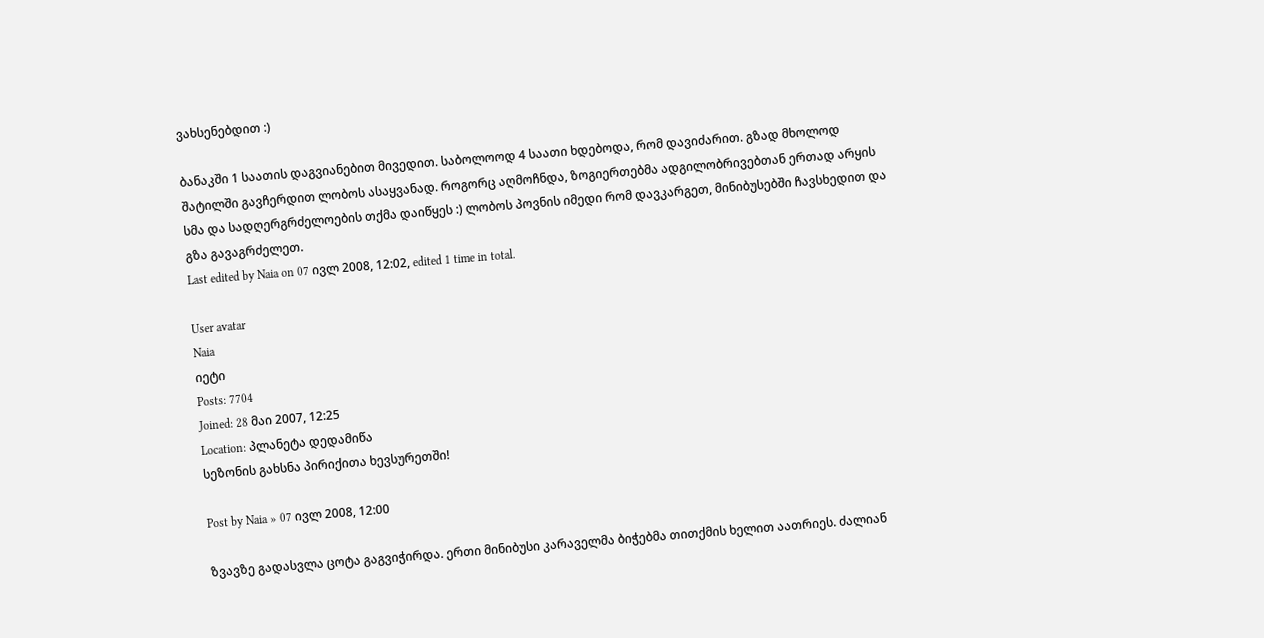ვახსენებდით :)

ბანაკში 1 საათის დაგვიანებით მივედით. საბოლოოდ 4 საათი ხდებოდა, რომ დავიძარით. გზად მხოლოდ შატილში გავჩერდით ლობოს ასაყვანად. როგორც აღმოჩნდა, ზოგიერთებმა ადგილობრივებთან ერთად არყის სმა და სადღერგრძელოების თქმა დაიწყეს :) ლობოს პოვნის იმედი რომ დავკარგეთ, მინიბუსებში ჩავსხედით და გზა გავაგრძელეთ.
Last edited by Naia on 07 ივლ 2008, 12:02, edited 1 time in total.

User avatar
Naia
იეტი
Posts: 7704
Joined: 28 მაი 2007, 12:25
Location: პლანეტა დედამიწა
სეზონის გახსნა პირიქითა ხევსურეთში!

Post by Naia » 07 ივლ 2008, 12:00

ზვავზე გადასვლა ცოტა გაგვიჭირდა. ერთი მინიბუსი კარაველმა ბიჭებმა თითქმის ხელით აათრიეს. ძალიან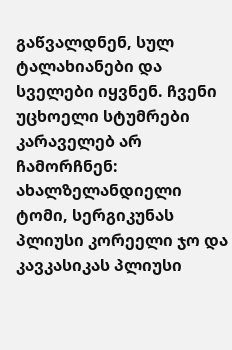გაწვალდნენ, სულ ტალახიანები და სველები იყვნენ. ჩვენი უცხოელი სტუმრები კარაველებ არ ჩამორჩნენ: ახალზელანდიელი ტომი, სერგიკუნას პლიუსი კორეელი ჯო და კავკასიკას პლიუსი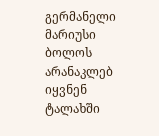გერმანელი მარიუსი ბოლოს არანაკლებ იყვნენ ტალახში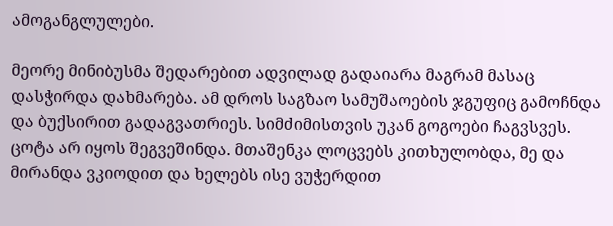ამოგანგლულები.

მეორე მინიბუსმა შედარებით ადვილად გადაიარა მაგრამ მასაც დასჭირდა დახმარება. ამ დროს საგზაო სამუშაოების ჯგუფიც გამოჩნდა და ბუქსირით გადაგვათრიეს. სიმძიმისთვის უკან გოგოები ჩაგვსვეს. ცოტა არ იყოს შეგვეშინდა. მთაშენკა ლოცვებს კითხულობდა, მე და მირანდა ვკიოდით და ხელებს ისე ვუჭერდით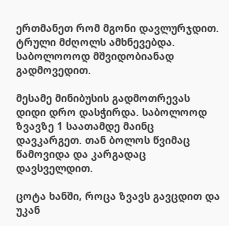ერთმანეთ რომ მგონი დავლურჯდით. ტრული მძღოლს ამხნევებდა. საბოლოოოდ მშვიდობიანად გადმოვედით.

მესამე მინიბუსის გადმოთრევას დიდი დრო დასჭირდა. საბოლოოდ ზვავზე 1 საათამდე მაინც დავკარგეთ. თან ბოლოს წვიმაც წამოვიდა და კარგადაც დავსველდით.

ცოტა ხანში, როცა ზვავს გავცდით და უკან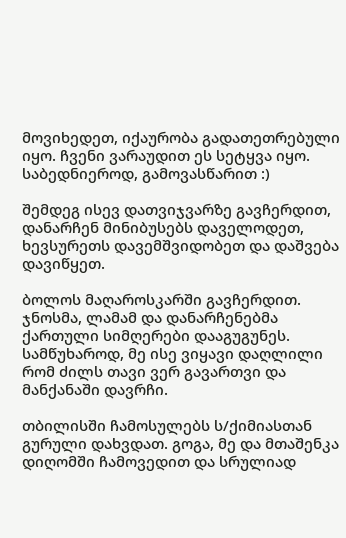მოვიხედეთ, იქაურობა გადათეთრებული იყო. ჩვენი ვარაუდით ეს სეტყვა იყო. საბედნიეროდ, გამოვასწარით :)

შემდეგ ისევ დათვიჯვარზე გავჩერდით, დანარჩენ მინიბუსებს დაველოდეთ, ხევსურეთს დავემშვიდობეთ და დაშვება დავიწყეთ.

ბოლოს მაღაროსკარში გავჩერდით. ჯნოსმა, ლამამ და დანარჩენებმა ქართული სიმღერები დააგუგუნეს. სამწუხაროდ, მე ისე ვიყავი დაღლილი რომ ძილს თავი ვერ გავართვი და მანქანაში დავრჩი.

თბილისში ჩამოსულებს ს/ქიმიასთან გურული დახვდათ. გოგა, მე და მთაშენკა დიღომში ჩამოვედით და სრულიად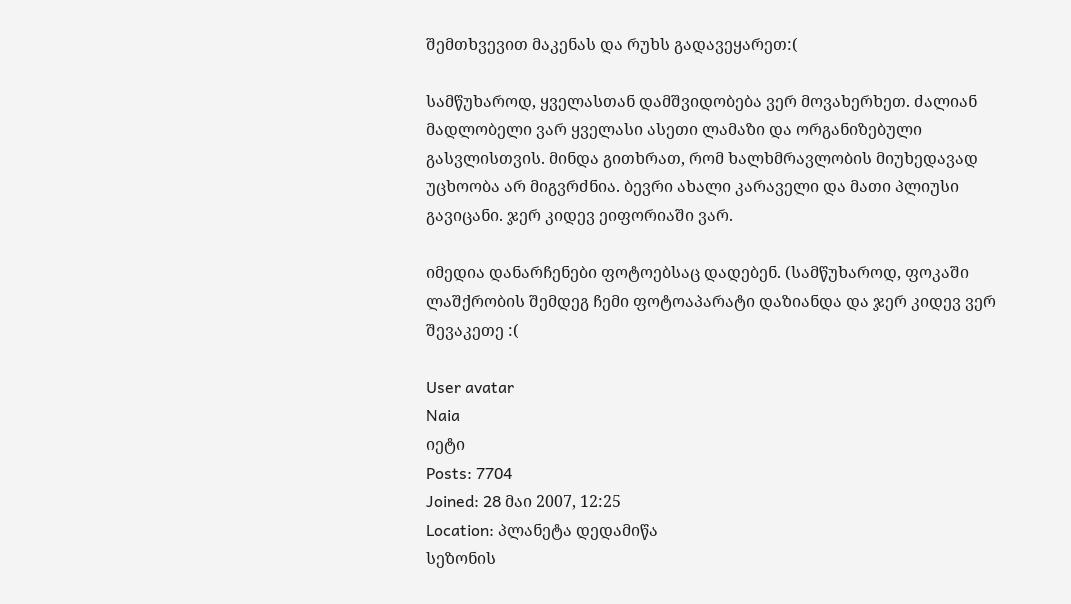შემთხვევით მაკენას და რუხს გადავეყარეთ:(

სამწუხაროდ, ყველასთან დამშვიდობება ვერ მოვახერხეთ. ძალიან მადლობელი ვარ ყველასი ასეთი ლამაზი და ორგანიზებული გასვლისთვის. მინდა გითხრათ, რომ ხალხმრავლობის მიუხედავად უცხოობა არ მიგვრძნია. ბევრი ახალი კარაველი და მათი პლიუსი გავიცანი. ჯერ კიდევ ეიფორიაში ვარ.

იმედია დანარჩენები ფოტოებსაც დადებენ. (სამწუხაროდ, ფოკაში ლაშქრობის შემდეგ ჩემი ფოტოაპარატი დაზიანდა და ჯერ კიდევ ვერ შევაკეთე :(

User avatar
Naia
იეტი
Posts: 7704
Joined: 28 მაი 2007, 12:25
Location: პლანეტა დედამიწა
სეზონის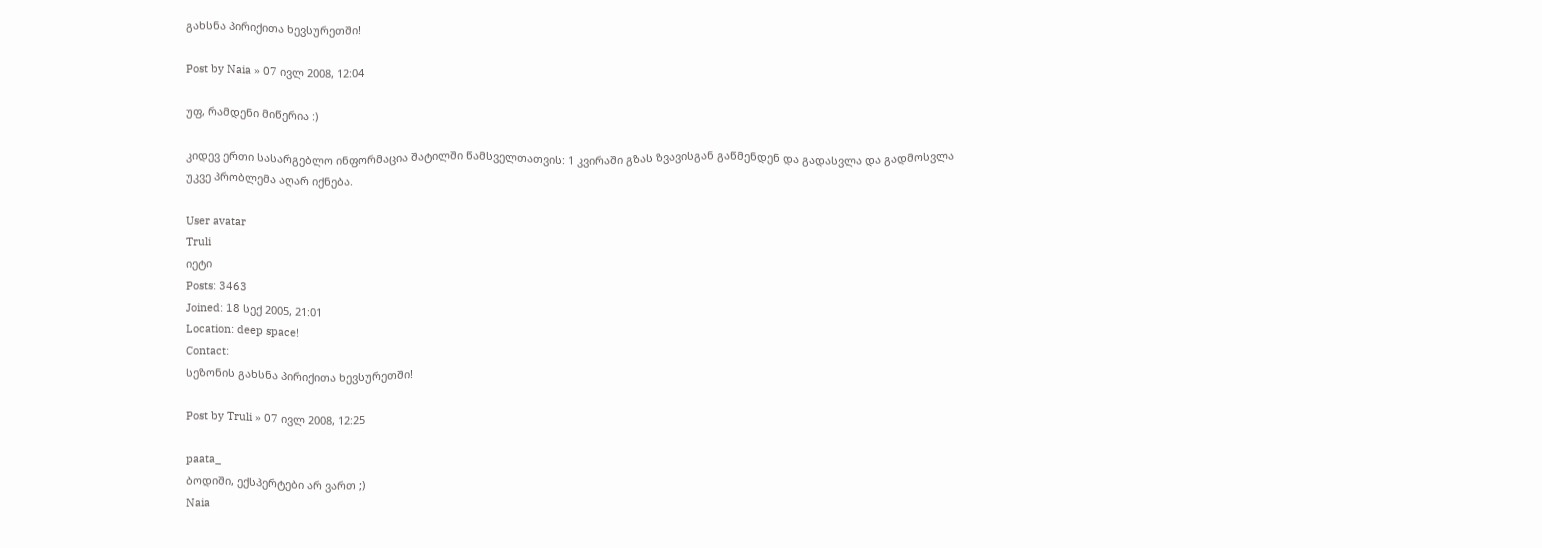გახსნა პირიქითა ხევსურეთში!

Post by Naia » 07 ივლ 2008, 12:04

უფ, რამდენი მიწერია :)

კიდევ ერთი სასარგებლო ინფორმაცია შატილში წამსველთათვის: 1 კვირაში გზას ზვავისგან გაწმენდენ და გადასვლა და გადმოსვლა უკვე პრობლემა აღარ იქნება.

User avatar
Truli
იეტი
Posts: 3463
Joined: 18 სექ 2005, 21:01
Location: deep space!
Contact:
სეზონის გახსნა პირიქითა ხევსურეთში!

Post by Truli » 07 ივლ 2008, 12:25

paata_
ბოდიში, ექსპერტები არ ვართ ;)
Naia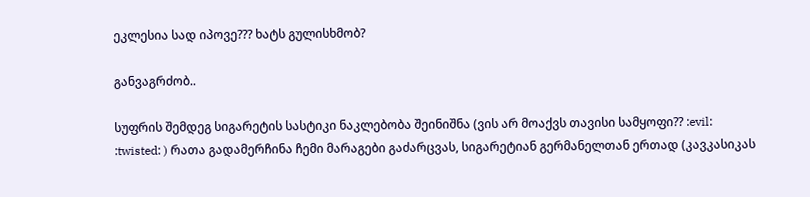ეკლესია სად იპოვე??? ხატს გულისხმობ?

განვაგრძობ..

სუფრის შემდეგ სიგარეტის სასტიკი ნაკლებობა შეინიშნა (ვის არ მოაქვს თავისი სამყოფი?? :evil: :twisted: ) რათა გადამერჩინა ჩემი მარაგები გაძარცვას, სიგარეტიან გერმანელთან ერთად (კავკასიკას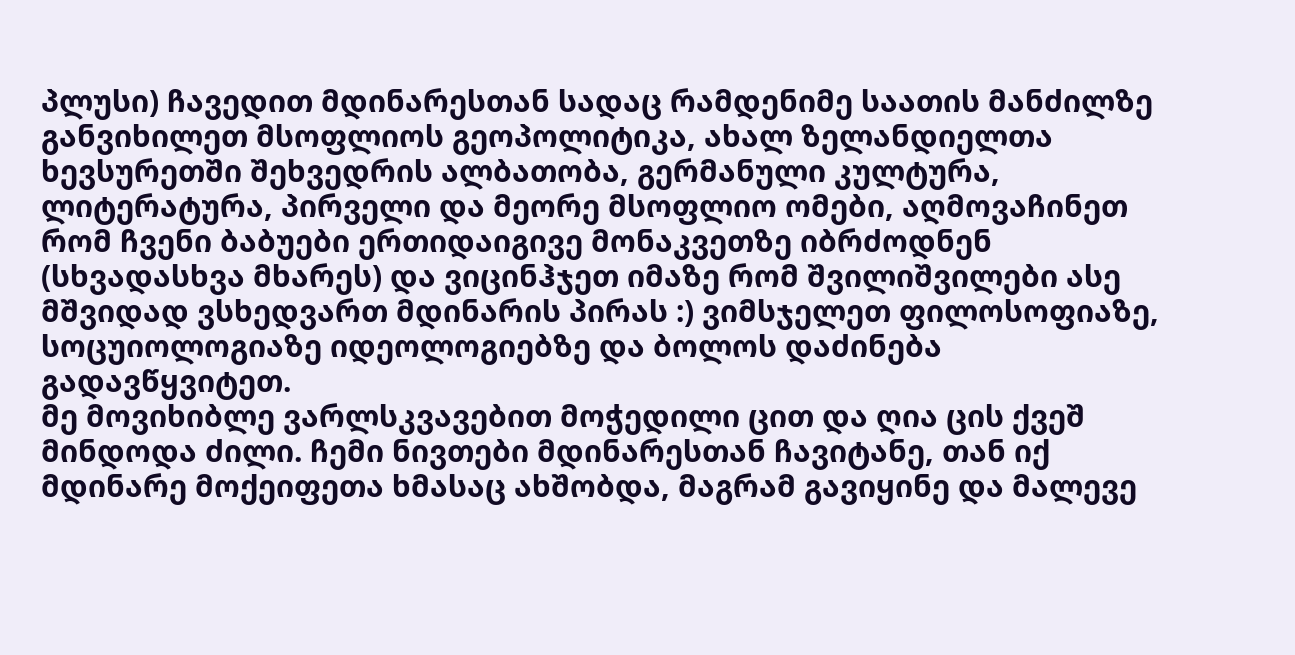პლუსი) ჩავედით მდინარესთან სადაც რამდენიმე საათის მანძილზე განვიხილეთ მსოფლიოს გეოპოლიტიკა, ახალ ზელანდიელთა ხევსურეთში შეხვედრის ალბათობა, გერმანული კულტურა, ლიტერატურა, პირველი და მეორე მსოფლიო ომები, აღმოვაჩინეთ რომ ჩვენი ბაბუები ერთიდაიგივე მონაკვეთზე იბრძოდნენ (სხვადასხვა მხარეს) და ვიცინჰჯეთ იმაზე რომ შვილიშვილები ასე მშვიდად ვსხედვართ მდინარის პირას :) ვიმსჯელეთ ფილოსოფიაზე, სოცუიოლოგიაზე იდეოლოგიებზე და ბოლოს დაძინება გადავწყვიტეთ.
მე მოვიხიბლე ვარლსკვავებით მოჭედილი ცით და ღია ცის ქვეშ მინდოდა ძილი. ჩემი ნივთები მდინარესთან ჩავიტანე, თან იქ მდინარე მოქეიფეთა ხმასაც ახშობდა, მაგრამ გავიყინე და მალევე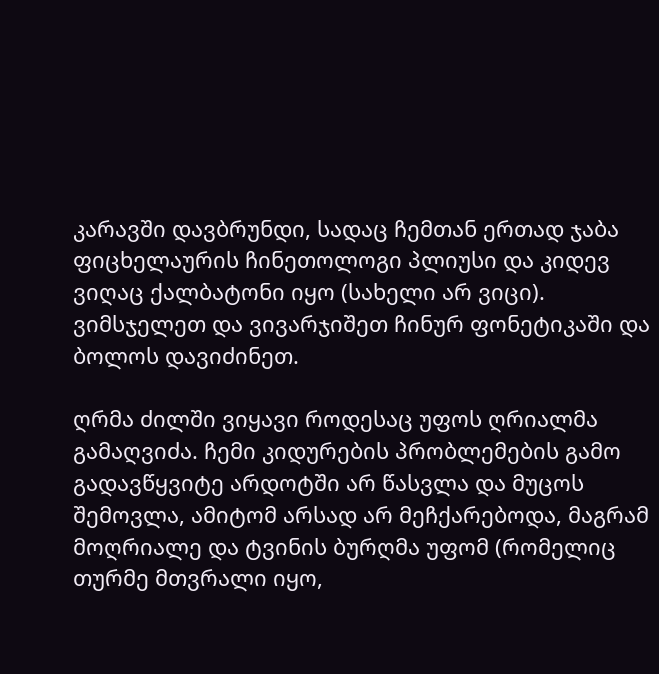კარავში დავბრუნდი, სადაც ჩემთან ერთად ჯაბა ფიცხელაურის ჩინეთოლოგი პლიუსი და კიდევ ვიღაც ქალბატონი იყო (სახელი არ ვიცი). ვიმსჯელეთ და ვივარჯიშეთ ჩინურ ფონეტიკაში და ბოლოს დავიძინეთ.

ღრმა ძილში ვიყავი როდესაც უფოს ღრიალმა გამაღვიძა. ჩემი კიდურების პრობლემების გამო გადავწყვიტე არდოტში არ წასვლა და მუცოს შემოვლა, ამიტომ არსად არ მეჩქარებოდა, მაგრამ მოღრიალე და ტვინის ბურღმა უფომ (რომელიც თურმე მთვრალი იყო,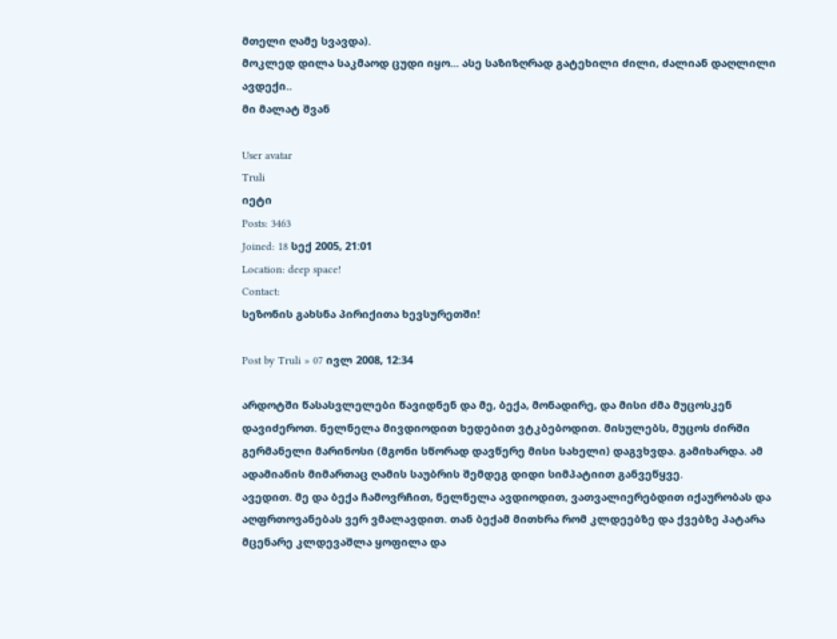მთელი ღამე სვავდა).
მოკლედ დილა საკმაოდ ცუდი იყო... ასე საზიზღრად გატეხილი ძილი, ძალიან დაღლილი ავდექი..
მი მალატ შვან

User avatar
Truli
იეტი
Posts: 3463
Joined: 18 სექ 2005, 21:01
Location: deep space!
Contact:
სეზონის გახსნა პირიქითა ხევსურეთში!

Post by Truli » 07 ივლ 2008, 12:34

არდოტში წასასვლელები წავიდნენ და მე, ბექა, მონადირე, და მისი ძმა მუცოსკენ დავიძეროთ. ნელნელა მივდიოდით ხედებით ვტკბებოდით. მისულებს, მუცოს ძირში გერმანელი მარინოსი (მგონი სწორად დავწერე მისი სახელი) დაგვხვდა. გამიხარდა. ამ ადამიანის მიმართაც ღამის საუბრის შემდეგ დიდი სიმპატიით განვეწყვე.
ავედით. მე და ბექა ჩამოვრჩით, ნელნელა ავდიოდით, ვათვალიერებდით იქაურობას და აღფრთოვანებას ვერ ვმალავდით. თან ბექამ მითხრა რომ კლდეებზე და ქვებზე პატარა მცენარე კლდევაშლა ყოფილა და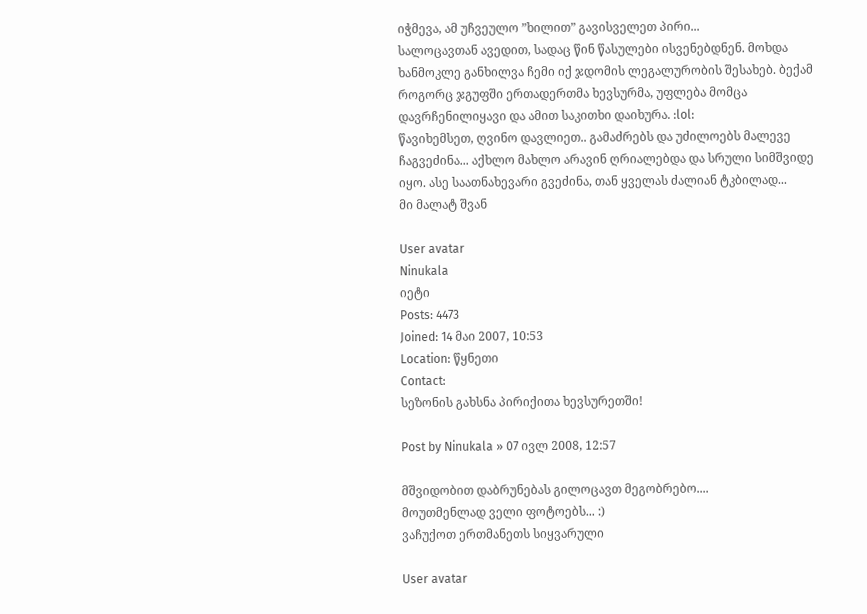იჭმევა, ამ უჩვეულო ”ხილით” გავისველეთ პირი...
სალოცავთან ავედით, სადაც წინ წასულები ისვენებდნენ. მოხდა ხანმოკლე განხილვა ჩემი იქ ჯდომის ლეგალურობის შესახებ. ბექამ როგორც ჯგუფში ერთადერთმა ხევსურმა, უფლება მომცა დავრჩენილიყავი და ამით საკითხი დაიხურა. :lol:
წავიხემსეთ, ღვინო დავლიეთ.. გამაძრებს და უძილოებს მალევე ჩაგვეძინა... აქხლო მახლო არავინ ღრიალებდა და სრული სიმშვიდე იყო. ასე საათნახევარი გვეძინა, თან ყველას ძალიან ტკბილად...
მი მალატ შვან

User avatar
Ninukala
იეტი
Posts: 4473
Joined: 14 მაი 2007, 10:53
Location: წყნეთი
Contact:
სეზონის გახსნა პირიქითა ხევსურეთში!

Post by Ninukala » 07 ივლ 2008, 12:57

მშვიდობით დაბრუნებას გილოცავთ მეგობრებო....
მოუთმენლად ველი ფოტოებს... :)
ვაჩუქოთ ერთმანეთს სიყვარული

User avatar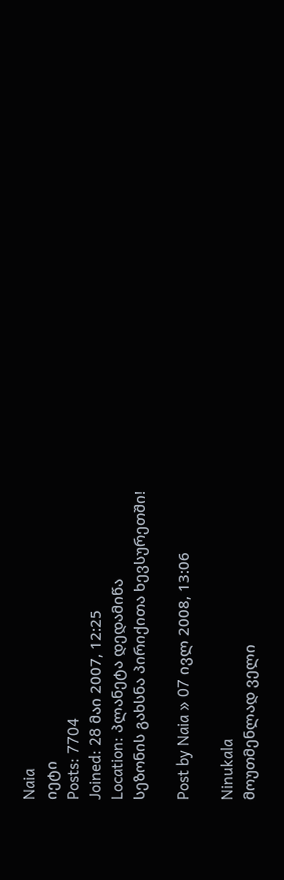Naia
იეტი
Posts: 7704
Joined: 28 მაი 2007, 12:25
Location: პლანეტა დედამიწა
სეზონის გახსნა პირიქითა ხევსურეთში!

Post by Naia » 07 ივლ 2008, 13:06

Ninukala
მოუთმენლად ველი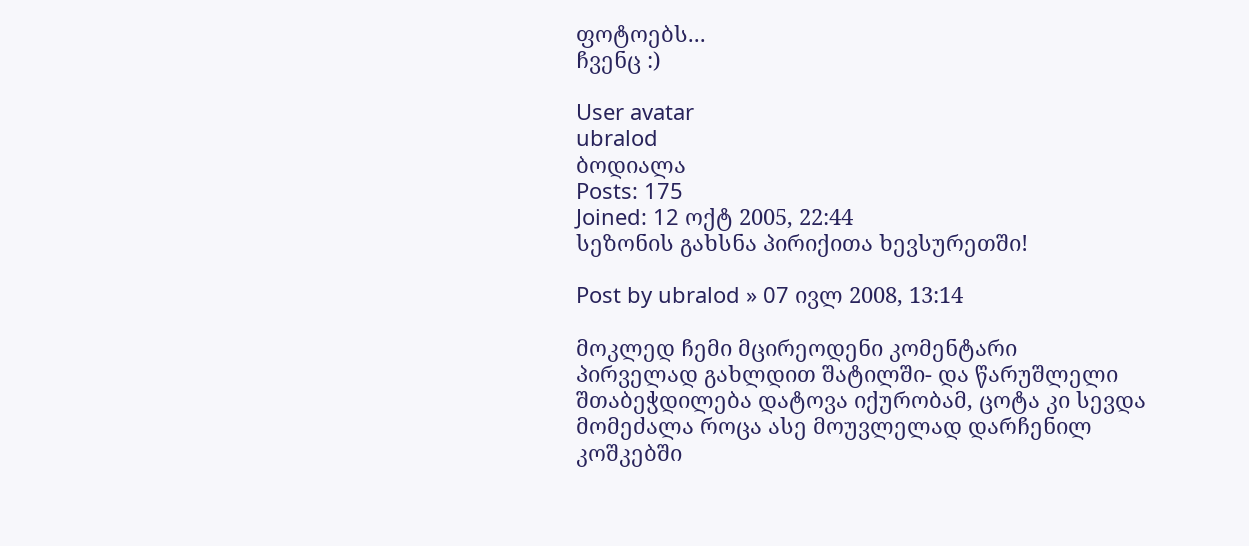ფოტოებს...
ჩვენც :)

User avatar
ubralod
ბოდიალა
Posts: 175
Joined: 12 ოქტ 2005, 22:44
სეზონის გახსნა პირიქითა ხევსურეთში!

Post by ubralod » 07 ივლ 2008, 13:14

მოკლედ ჩემი მცირეოდენი კომენტარი
პირველად გახლდით შატილში- და წარუშლელი შთაბეჭდილება დატოვა იქურობამ, ცოტა კი სევდა მომეძალა როცა ასე მოუვლელად დარჩენილ კოშკებში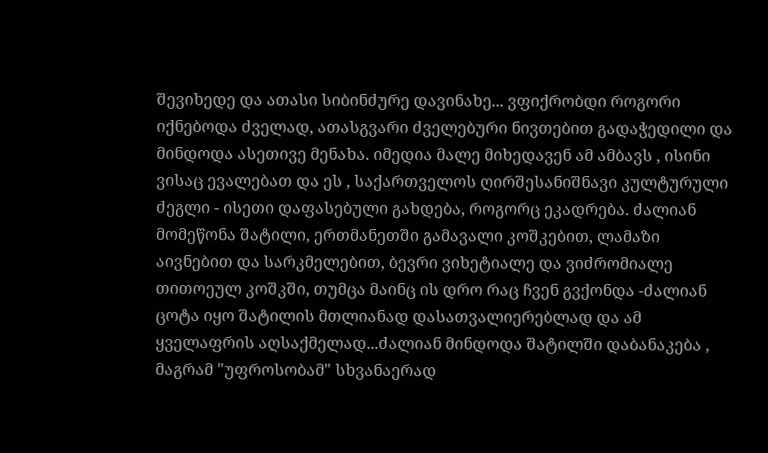შევიხედე და ათასი სიბინძურე დავინახე... ვფიქრობდი როგორი იქნებოდა ძველად, ათასგვარი ძველებური ნივთებით გადაჭედილი და მინდოდა ასეთივე მენახა. იმედია მალე მიხედავენ ამ ამბავს , ისინი ვისაც ევალებათ და ეს , საქართველოს ღირშესანიშნავი კულტურული ძეგლი - ისეთი დაფასებული გახდება, როგორც ეკადრება. ძალიან მომეწონა შატილი, ერთმანეთში გამავალი კოშკებით, ლამაზი აივნებით და სარკმელებით, ბევრი ვიხეტიალე და ვიძრომიალე თითოეულ კოშკში, თუმცა მაინც ის დრო რაც ჩვენ გვქონდა -ძალიან ცოტა იყო შატილის მთლიანად დასათვალიერებლად და ამ ყველაფრის აღსაქმელად...ძალიან მინდოდა შატილში დაბანაკება , მაგრამ "უფროსობამ" სხვანაერად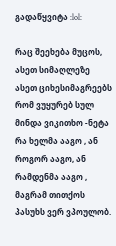გადაწყვიტა :lol:

რაც შეეხება მუცოს, ასეთ სიმაღლეზე ასეთ ციხესიმაგრეებს რომ ვუყურებ სულ მინდა ვიკითხო -ნეტა რა ხელმა ააგო , ან როგორ ააგო, ან რამდენმა ააგო , მაგრამ თითქოს პასუხს ვერ ვპოულობ.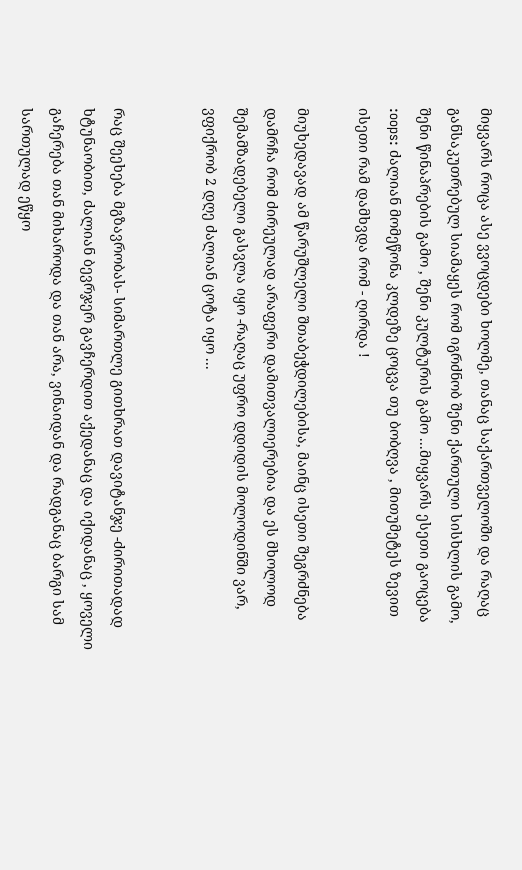მიყვარს როცა ასე ვვოცდები ხოლმე, თანაც საქართველოში და რაღაც განსაკუთრებულ სიამაყეს რომ იგრძნობ შენი ქართული სისხლის გამო, შენი წინაპრების გამო , შენი კულტურის გამო ...მიყვარს ესეთი გაოცება :oops: ძალიან მომეწონა კლდეზე ცოცვა თუ ბობღვა , მითუმეტეს ზევით ისეთი რამ დამხვდა რომ - ღირდა !

მიუხედავად ამ წარუშლელი შთაბეჭდილებისა, მაინც ისეთი შეგრძნება დამრჩა რომ ძირეულად არაფერი დამითვალიერებია და ეს მხოლოდ შემამზადებელი გასვლა იყო -რაღაც უფრო დდიდის მოლოდინში ვარ, ვფიქრობ 2 დღე ძალიან ცოტა იყო ...


რაც შეეხება მგზავრობას- სიმართლე გითხრათ დავიტანჯე -ძირითადად ხტუნაობით, ძალიან ბევრჯერ გავჩერდით აქედანაც და იქიდანაც , ყოველი გაჩერება თან მიხაროდა და თან არა, ვინაიდან და რადგანაც ბარგი სამ სართულად ეწყო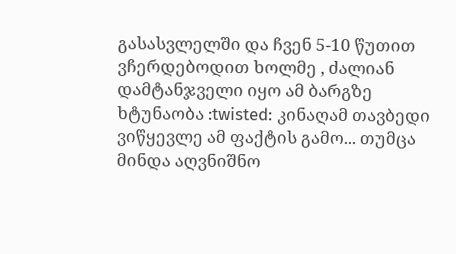გასასვლელში და ჩვენ 5-10 წუთით ვჩერდებოდით ხოლმე , ძალიან დამტანჯველი იყო ამ ბარგზე ხტუნაობა :twisted: კინაღამ თავბედი ვიწყევლე ამ ფაქტის გამო... თუმცა მინდა აღვნიშნო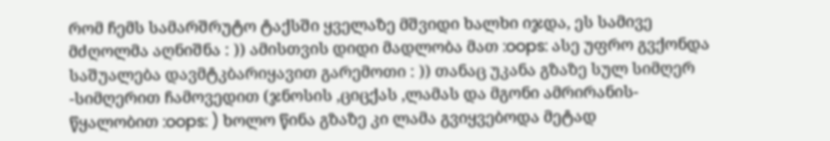რომ ჩემს სამარშრუტო ტაქსში ყველაზე მშვიდი ხალხი იჯდა, ეს სამივე მძღოლმა აღნიშნა : )) ამისთვის დიდი მადლობა მათ :oops: ასე უფრო გვქონდა საშუალება დავმტკბარიყავით გარემოთი : )) თანაც უკანა გზაზე სულ სიმღერ -სიმღერით ჩამოვედით (ჯნოსის ,ციცქას ,ლამას და მგონი ამრირანის-წყალობით :oops: ) ხოლო წინა გზაზე კი ლამა გვიყვებოდა მეტად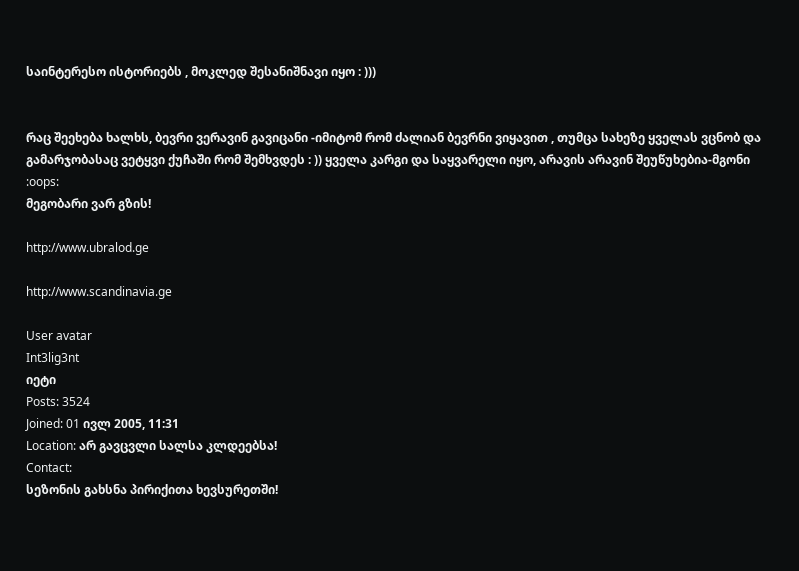საინტერესო ისტორიებს , მოკლედ შესანიშნავი იყო : )))


რაც შეეხება ხალხს, ბევრი ვერავინ გავიცანი -იმიტომ რომ ძალიან ბევრნი ვიყავით , თუმცა სახეზე ყველას ვცნობ და გამარჯობასაც ვეტყვი ქუჩაში რომ შემხვდეს : )) ყველა კარგი და საყვარელი იყო, არავის არავინ შეუწუხებია-მგონი :oops:
მეგობარი ვარ გზის!

http://www.ubralod.ge

http://www.scandinavia.ge

User avatar
Int3lig3nt
იეტი
Posts: 3524
Joined: 01 ივლ 2005, 11:31
Location: არ გავცვლი სალსა კლდეებსა!
Contact:
სეზონის გახსნა პირიქითა ხევსურეთში!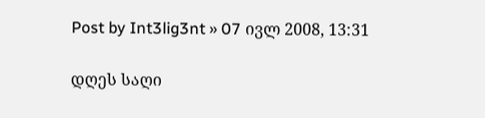Post by Int3lig3nt » 07 ივლ 2008, 13:31

დღეს საღი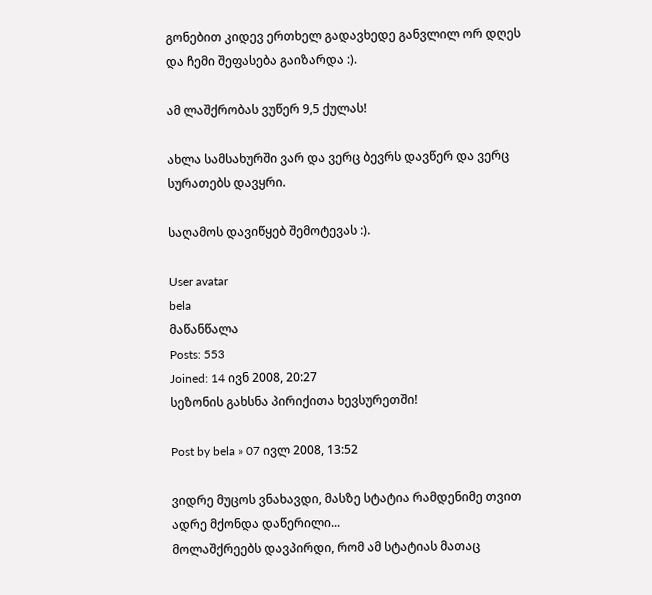გონებით კიდევ ერთხელ გადავხედე განვლილ ორ დღეს და ჩემი შეფასება გაიზარდა :).

ამ ლაშქრობას ვუწერ 9,5 ქულას!

ახლა სამსახურში ვარ და ვერც ბევრს დავწერ და ვერც სურათებს დავყრი.

საღამოს დავიწყებ შემოტევას :).

User avatar
bela
მაწანწალა
Posts: 553
Joined: 14 ივნ 2008, 20:27
სეზონის გახსნა პირიქითა ხევსურეთში!

Post by bela » 07 ივლ 2008, 13:52

ვიდრე მუცოს ვნახავდი, მასზე სტატია რამდენიმე თვით ადრე მქონდა დაწერილი...
მოლაშქრეებს დავპირდი, რომ ამ სტატიას მათაც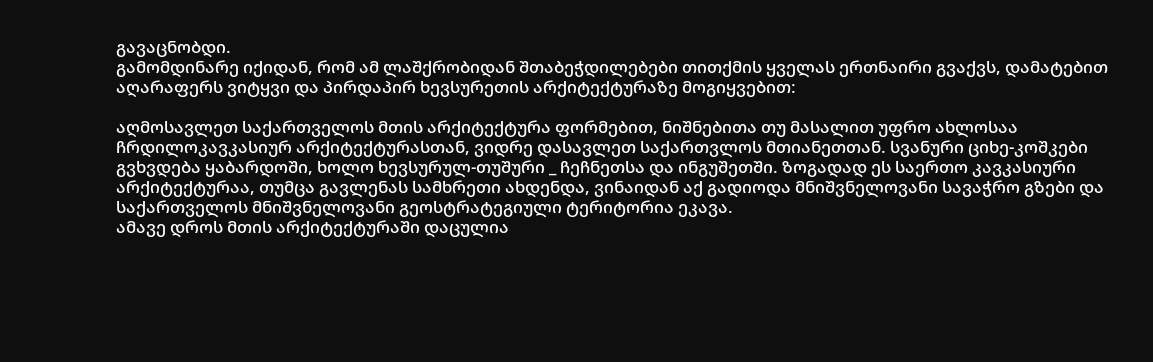გავაცნობდი.
გამომდინარე იქიდან, რომ ამ ლაშქრობიდან შთაბეჭდილებები თითქმის ყველას ერთნაირი გვაქვს, დამატებით აღარაფერს ვიტყვი და პირდაპირ ხევსურეთის არქიტექტურაზე მოგიყვებით:

აღმოსავლეთ საქართველოს მთის არქიტექტურა ფორმებით, ნიშნებითა თუ მასალით უფრო ახლოსაა ჩრდილოკავკასიურ არქიტექტურასთან, ვიდრე დასავლეთ საქართვლოს მთიანეთთან. სვანური ციხე-კოშკები გვხვდება ყაბარდოში, ხოლო ხევსურულ-თუშური _ ჩეჩნეთსა და ინგუშეთში. ზოგადად ეს საერთო კავკასიური არქიტექტურაა, თუმცა გავლენას სამხრეთი ახდენდა, ვინაიდან აქ გადიოდა მნიშვნელოვანი სავაჭრო გზები და საქართველოს მნიშვნელოვანი გეოსტრატეგიული ტერიტორია ეკავა.
ამავე დროს მთის არქიტექტურაში დაცულია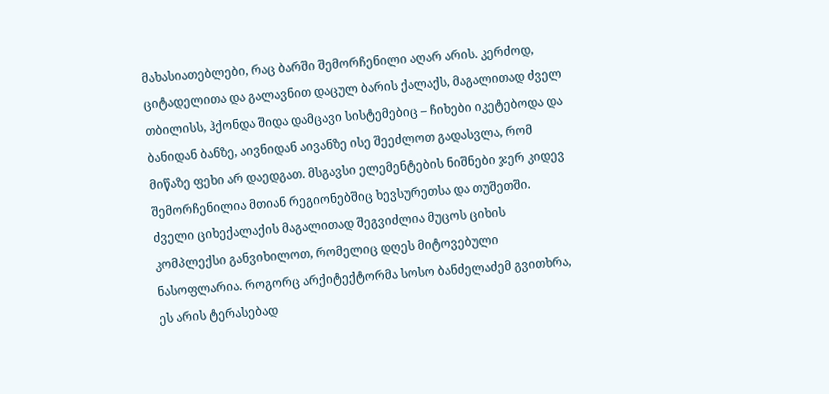მახასიათებლები, რაც ბარში შემორჩენილი აღარ არის. კერძოდ, ციტადელითა და გალავნით დაცულ ბარის ქალაქს, მაგალითად ძველ თბილისს, ჰქონდა შიდა დამცავი სისტემებიც – ჩიხები იკეტებოდა და ბანიდან ბანზე, აივნიდან აივანზე ისე შეეძლოთ გადასვლა, რომ მიწაზე ფეხი არ დაედგათ. მსგავსი ელემენტების ნიშნები ჯერ კიდევ შემორჩენილია მთიან რეგიონებშიც ხევსურეთსა და თუშეთში.
ძველი ციხექალაქის მაგალითად შეგვიძლია მუცოს ციხის კომპლექსი განვიხილოთ, რომელიც დღეს მიტოვებული ნასოფლარია. როგორც არქიტექტორმა სოსო ბანძელაძემ გვითხრა, ეს არის ტერასებად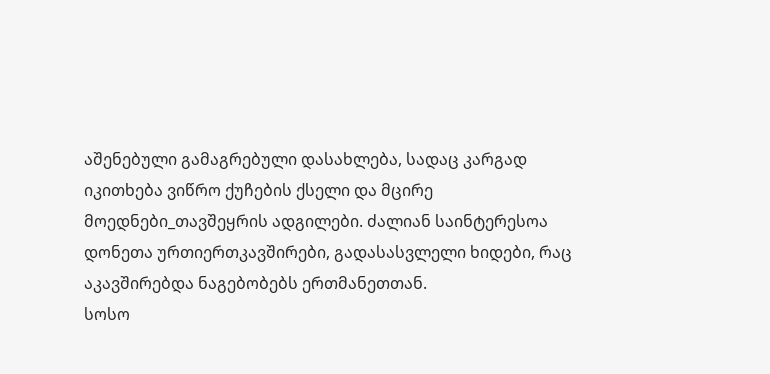აშენებული გამაგრებული დასახლება, სადაც კარგად იკითხება ვიწრო ქუჩების ქსელი და მცირე მოედნები_თავშეყრის ადგილები. ძალიან საინტერესოა დონეთა ურთიერთკავშირები, გადასასვლელი ხიდები, რაც აკავშირებდა ნაგებობებს ერთმანეთთან.
სოსო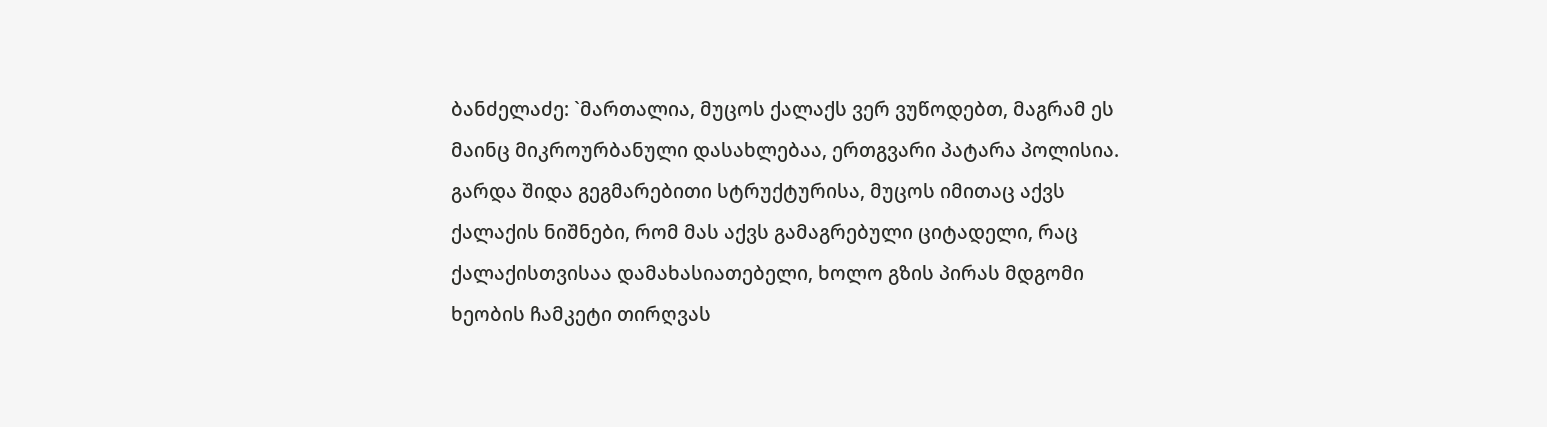ბანძელაძე: `მართალია, მუცოს ქალაქს ვერ ვუწოდებთ, მაგრამ ეს მაინც მიკროურბანული დასახლებაა, ერთგვარი პატარა პოლისია. გარდა შიდა გეგმარებითი სტრუქტურისა, მუცოს იმითაც აქვს ქალაქის ნიშნები, რომ მას აქვს გამაგრებული ციტადელი, რაც ქალაქისთვისაა დამახასიათებელი, ხოლო გზის პირას მდგომი ხეობის ჩამკეტი თირღვას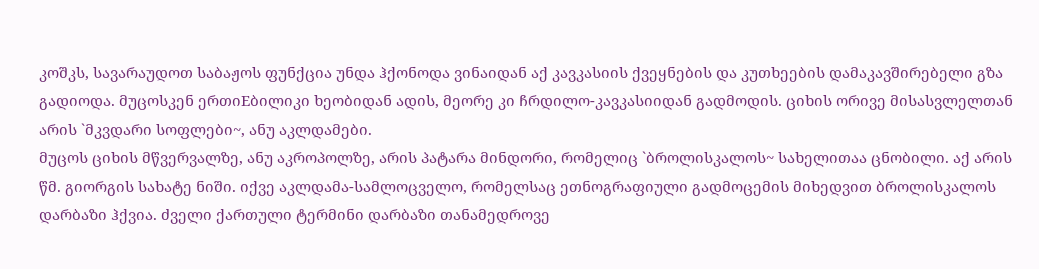კოშკს, სავარაუდოთ საბაჟოს ფუნქცია უნდა ჰქონოდა ვინაიდან აქ კავკასიის ქვეყნების და კუთხეების დამაკავშირებელი გზა გადიოდა. მუცოსკენ ერთიEბილიკი ხეობიდან ადის, მეორე კი ჩრდილო-კავკასიიდან გადმოდის. ციხის ორივე მისასვლელთან არის `მკვდარი სოფლები~, ანუ აკლდამები.
მუცოს ციხის მწვერვალზე, ანუ აკროპოლზე, არის პატარა მინდორი, რომელიც `ბროლისკალოს~ სახელითაა ცნობილი. აქ არის წმ. გიორგის სახატე ნიში. იქვე აკლდამა-სამლოცველო, რომელსაც ეთნოგრაფიული გადმოცემის მიხედვით ბროლისკალოს დარბაზი ჰქვია. ძველი ქართული ტერმინი დარბაზი თანამედროვე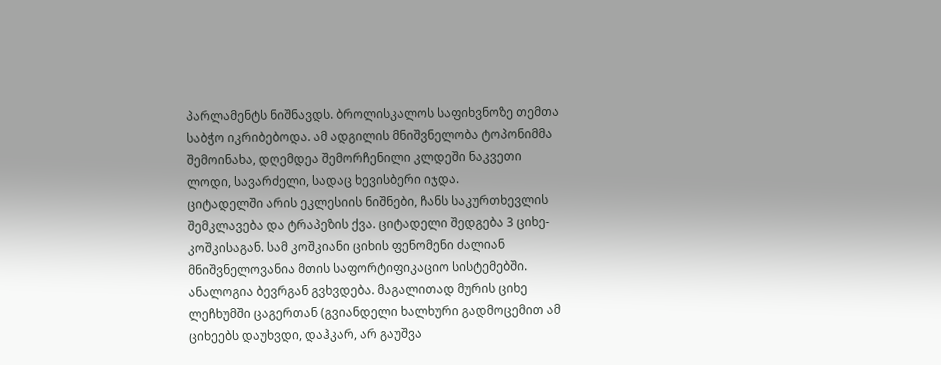პარლამენტს ნიშნავდს. ბროლისკალოს საფიხვნოზე თემთა საბჭო იკრიბებოდა. ამ ადგილის მნიშვნელობა ტოპონიმმა შემოინახა, დღემდეა შემორჩენილი კლდეში ნაკვეთი ლოდი, სავარძელი, სადაც ხევისბერი იჯდა.
ციტადელში არის ეკლესიის ნიშნები, ჩანს საკურთხევლის შემკლავება და ტრაპეზის ქვა. ციტადელი შედგება 3 ციხე-კოშკისაგან. სამ კოშკიანი ციხის ფენომენი ძალიან მნიშვნელოვანია მთის საფორტიფიკაციო სისტემებში. ანალოგია ბევრგან გვხვდება. მაგალითად მურის ციხე ლეჩხუმში ცაგერთან (გვიანდელი ხალხური გადმოცემით ამ ციხეებს დაუხვდი, დაჰკარ, არ გაუშვა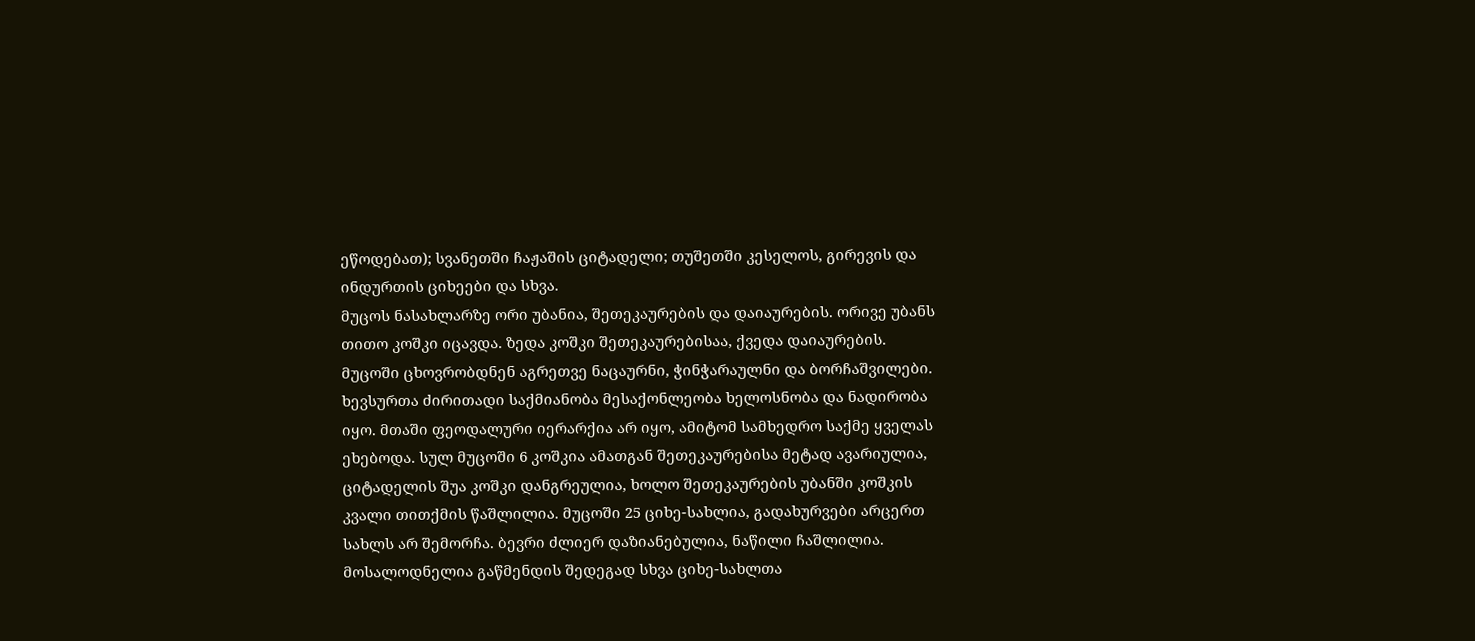ეწოდებათ); სვანეთში ჩაჟაშის ციტადელი; თუშეთში კესელოს, გირევის და ინდურთის ციხეები და სხვა.
მუცოს ნასახლარზე ორი უბანია, შეთეკაურების და დაიაურების. ორივე უბანს თითო კოშკი იცავდა. ზედა კოშკი შეთეკაურებისაა, ქვედა დაიაურების. მუცოში ცხოვრობდნენ აგრეთვე ნაცაურნი, ჭინჭარაულნი და ბორჩაშვილები. ხევსურთა ძირითადი საქმიანობა მესაქონლეობა ხელოსნობა და ნადირობა იყო. მთაში ფეოდალური იერარქია არ იყო, ამიტომ სამხედრო საქმე ყველას ეხებოდა. სულ მუცოში 6 კოშკია ამათგან შეთეკაურებისა მეტად ავარიულია, ციტადელის შუა კოშკი დანგრეულია, ხოლო შეთეკაურების უბანში კოშკის კვალი თითქმის წაშლილია. მუცოში 25 ციხე-სახლია, გადახურვები არცერთ სახლს არ შემორჩა. ბევრი ძლიერ დაზიანებულია, ნაწილი ჩაშლილია. მოსალოდნელია გაწმენდის შედეგად სხვა ციხე-სახლთა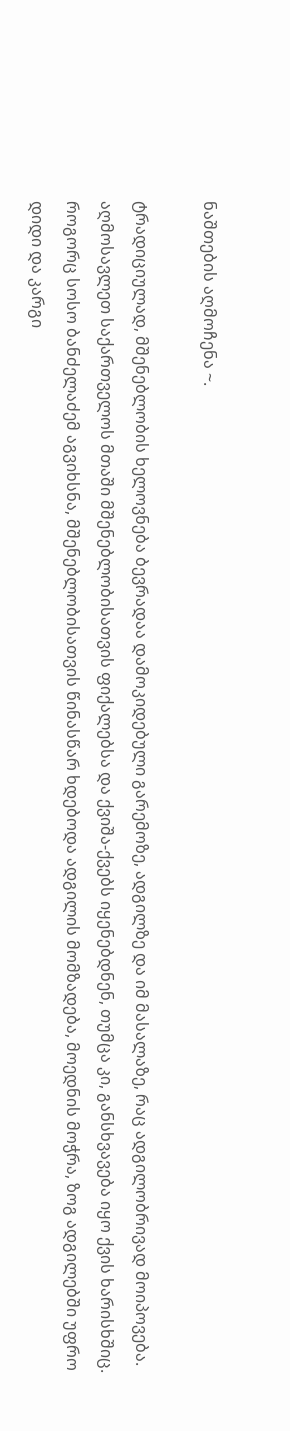ნაშთების აღმოჩენა ~.

ტრადიციულად, მშენებლობის ხელოვნება ბევრადაა დამოკიდებული გარემოზე, ადგილზე და იმ მასალაზე, რაც ადგილობრივად მოიპოვება. აღმოსავლეთ საქართველოს მთაში მშენებლობისათვის ფიქალებსა და ქვიშა-ქვებს იყენებდნენ, თუმცა კი, განსხვავება იყო ქვის ხარისხშიც. როგორც სოსო ბანძელაძემ აგვიხსნა, მშენებლობისათვის წინასწარ ხდებოდა ადგილის მომზადება, მოედნის მოჭრა, ზოგ ადგილებში უფრო დიდი და კარგი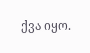ქვა იყო.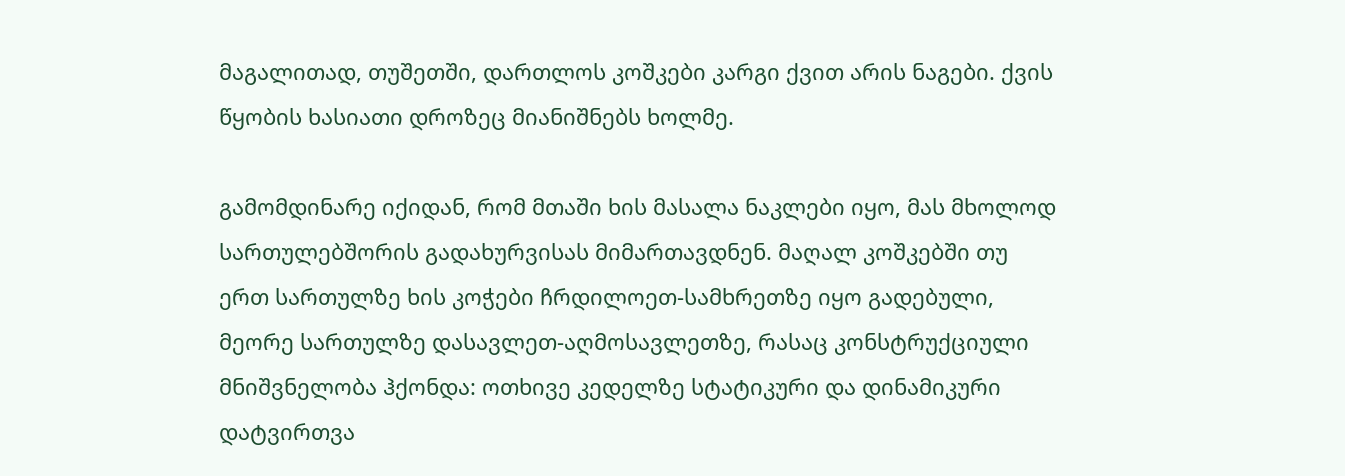მაგალითად, თუშეთში, დართლოს კოშკები კარგი ქვით არის ნაგები. ქვის წყობის ხასიათი დროზეც მიანიშნებს ხოლმე.

გამომდინარე იქიდან, რომ მთაში ხის მასალა ნაკლები იყო, მას მხოლოდ სართულებშორის გადახურვისას მიმართავდნენ. მაღალ კოშკებში თუ ერთ სართულზე ხის კოჭები ჩრდილოეთ-სამხრეთზე იყო გადებული, მეორე სართულზე დასავლეთ-აღმოსავლეთზე, რასაც კონსტრუქციული მნიშვნელობა ჰქონდა: ოთხივე კედელზე სტატიკური და დინამიკური დატვირთვა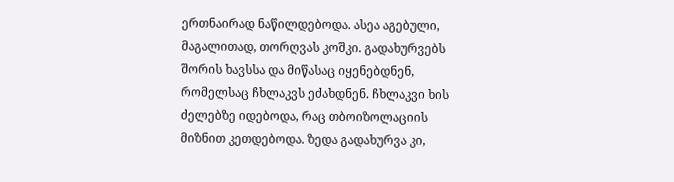ერთნაირად ნაწილდებოდა. ასეა აგებული, მაგალითად, თორღვას კოშკი. გადახურვებს შორის ხავსსა და მიწასაც იყენებდნენ, რომელსაც ჩხლაკვს ეძახდნენ. ჩხლაკვი ხის ძელებზე იდებოდა, რაც თბოიზოლაციის მიზნით კეთდებოდა. ზედა გადახურვა კი,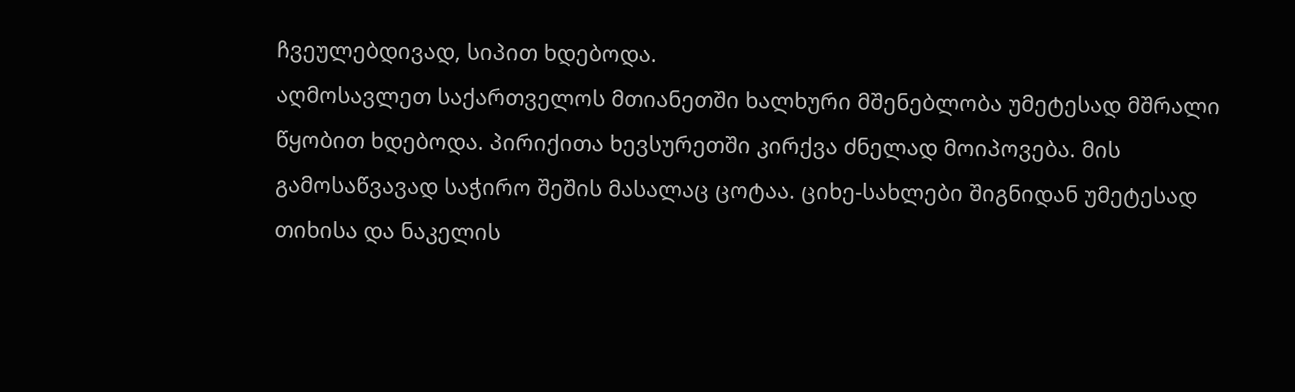ჩვეულებდივად, სიპით ხდებოდა.
აღმოსავლეთ საქართველოს მთიანეთში ხალხური მშენებლობა უმეტესად მშრალი წყობით ხდებოდა. პირიქითა ხევსურეთში კირქვა ძნელად მოიპოვება. მის გამოსაწვავად საჭირო შეშის მასალაც ცოტაა. ციხე-სახლები შიგნიდან უმეტესად თიხისა და ნაკელის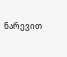ნარევით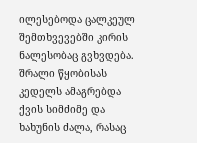ილესებოდა ცალკეულ შემთხვევებში კირის ნალესობაც გვხვდება. შრალი წყობისას კედელს ამაგრებდა ქვის სიმძიმე და ხახუნის ძალა, რასაც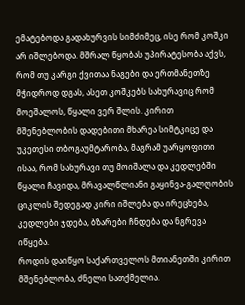ემატებოდა გადახურვის სიმძიმეც, ისე რომ კოშკი არ იშლებოდა. მშრალ წყობას უპირატესობა აქვს, რომ თუ კარგი ქვითაა ნაგები და ერთმანეთზე მჭიდროდ დგას, ასეთ კოშკებს სახურავიც რომ მოეშალოს, წყალი ვერ შლის. კირით მშენებლობის დადებითი მხარეა სიმტკიცე და უკეთესი თბოგაუმტარობა, მაგრამ უარყოფითი ისაა, რომ სახურავი თუ მოიშალა და კედლებში წყალი ჩავიდა, მრავალწლიანი გაყინვა-გალღობის ციკლის შედეგად კირი იშლება და ირეცხება, კედლები ჯდება, ბზარები ჩნდება და ნგრევა იწყება.
როდის დაიწყო საქართველოს მთიანეთში კირით მშენებლობა, ძნელი სათქმელია.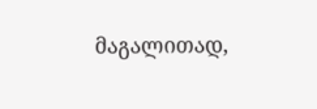მაგალითად,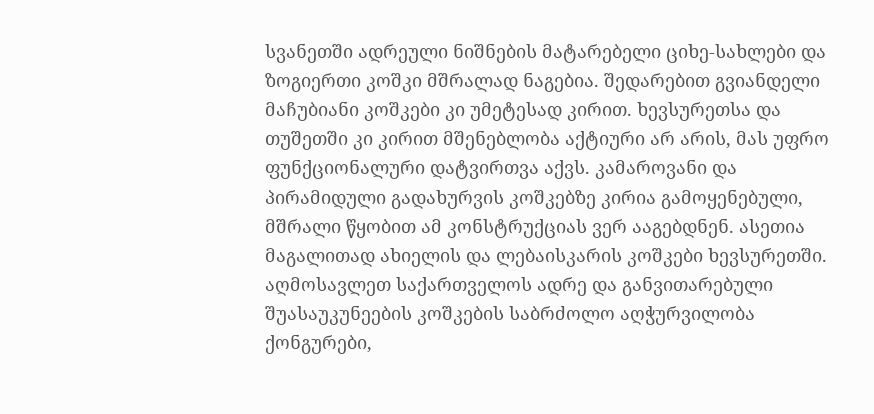სვანეთში ადრეული ნიშნების მატარებელი ციხე-სახლები და ზოგიერთი კოშკი მშრალად ნაგებია. შედარებით გვიანდელი მაჩუბიანი კოშკები კი უმეტესად კირით. ხევსურეთსა და თუშეთში კი კირით მშენებლობა აქტიური არ არის, მას უფრო ფუნქციონალური დატვირთვა აქვს. კამაროვანი და პირამიდული გადახურვის კოშკებზე კირია გამოყენებული, მშრალი წყობით ამ კონსტრუქციას ვერ ააგებდნენ. ასეთია მაგალითად ახიელის და ლებაისკარის კოშკები ხევსურეთში.
აღმოსავლეთ საქართველოს ადრე და განვითარებული შუასაუკუნეების კოშკების საბრძოლო აღჭურვილობა ქონგურები,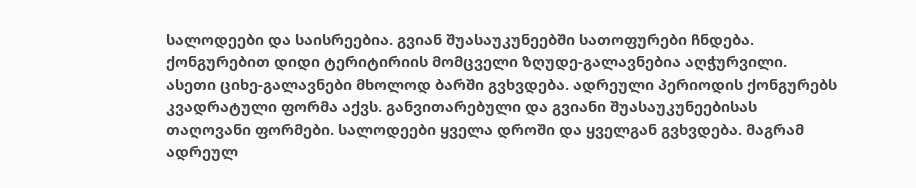სალოდეები და საისრეებია. გვიან შუასაუკუნეებში სათოფურები ჩნდება. ქონგურებით დიდი ტერიტირიის მომცველი ზღუდე-გალავნებია აღჭურვილი. ასეთი ციხე-გალავნები მხოლოდ ბარში გვხვდება. ადრეული პერიოდის ქონგურებს კვადრატული ფორმა აქვს. განვითარებული და გვიანი შუასაუკუნეებისას თაღოვანი ფორმები. სალოდეები ყველა დროში და ყველგან გვხვდება. მაგრამ ადრეულ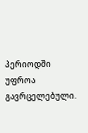პერიოდში უფროა გავრცელებული.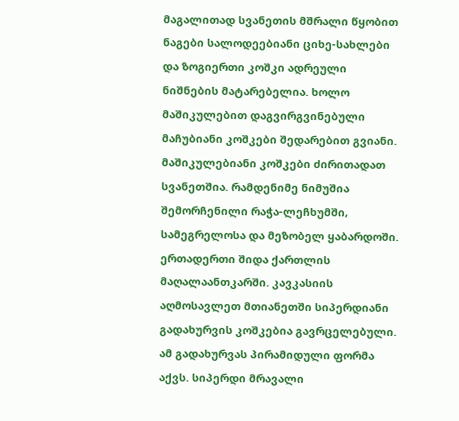მაგალითად სვანეთის მშრალი წყობით ნაგები სალოდეებიანი ციხე-სახლები და ზოგიერთი კოშკი ადრეული ნიშნების მატარებელია. ხოლო მაშიკულებით დაგვირგვინებული მაჩუბიანი კოშკები შედარებით გვიანი. მაშიკულებიანი კოშკები ძირითადათ სვანეთშია. რამდენიმე ნიმუშია შემორჩენილი რაჭა-ლეჩხუმში, სამეგრელოსა და მეზობელ ყაბარდოში. ერთადერთი შიდა ქართლის მაღალაანთკარში. კავკასიის აღმოსავლეთ მთიანეთში სიპერდიანი გადახურვის კოშკებია გავრცელებული. ამ გადახურვას პირამიდული ფორმა აქვს. სიპერდი მრავალი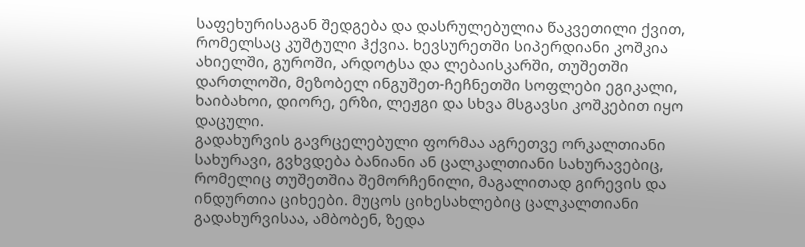საფეხურისაგან შედგება და დასრულებულია წაკვეთილი ქვით, რომელსაც კუშტული ჰქვია. ხევსურეთში სიპერდიანი კოშკია ახიელში, გუროში, არდოტსა და ლებაისკარში, თუშეთში დართლოში, მეზობელ ინგუშეთ-ჩეჩნეთში სოფლები ეგიკალი, ხაიბახოი, დიორე, ერზი, ლეჟგი და სხვა მსგავსი კოშკებით იყო დაცული.
გადახურვის გავრცელებული ფორმაა აგრეთვე ორკალთიანი სახურავი, გვხვდება ბანიანი ან ცალკალთიანი სახურავებიც, რომელიც თუშეთშია შემორჩენილი, მაგალითად გირევის და ინდურთია ციხეები. მუცოს ციხესახლებიც ცალკალთიანი გადახურვისაა, ამბობენ, ზედა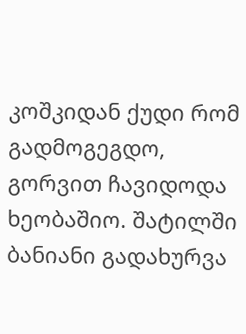კოშკიდან ქუდი რომ გადმოგეგდო, გორვით ჩავიდოდა ხეობაშიო. შატილში ბანიანი გადახურვა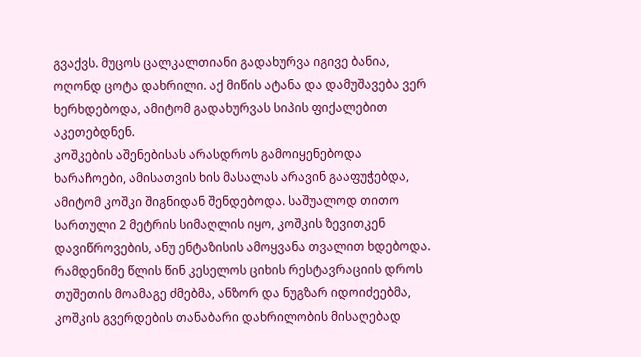გვაქვს. მუცოს ცალკალთიანი გადახურვა იგივე ბანია, ოღონდ ცოტა დახრილი. აქ მიწის ატანა და დამუშავება ვერ ხერხდებოდა, ამიტომ გადახურვას სიპის ფიქალებით აკეთებდნენ.
კოშკების აშენებისას არასდროს გამოიყენებოდა ხარაჩოები, ამისათვის ხის მასალას არავინ გააფუჭებდა, ამიტომ კოშკი შიგნიდან შენდებოდა. საშუალოდ თითო სართული 2 მეტრის სიმაღლის იყო, კოშკის ზევითკენ დავიწროვების, ანუ ენტაზისის ამოყვანა თვალით ხდებოდა. რამდენიმე წლის წინ კესელოს ციხის რესტავრაციის დროს თუშეთის მოამაგე ძმებმა, ანზორ და ნუგზარ იდოიძეებმა, კოშკის გვერდების თანაბარი დახრილობის მისაღებად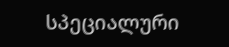სპეციალური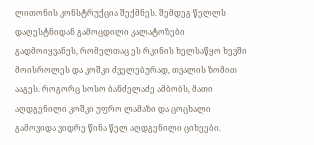ლითონის კონსტრუქცია შექმნეს. შემდეგ წელლს დაღესტნიდან გამოცდილი კალატოზები გადმოიყვანეს, რომელთაც ეს რკინის ხელსაწყო ხევში მოისროლეს და კოშკი ძველებურად, თვალის ზომით ააგეს. როგორც სოსო ბანძელაძე ამბობს, მათი აღდგენილი კოშკი უფრო ლამაზი და ცოცხალი გამოვიდა ვიდრე წინა წელ აღდგენილი ციხეები.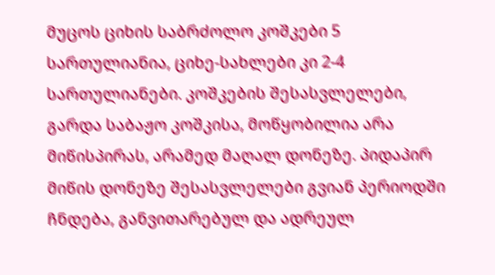მუცოს ციხის საბრძოლო კოშკები 5 სართულიანია, ციხე-სახლები კი 2-4 სართულიანები. კოშკების შესასვლელები, გარდა საბაჟო კოშკისა, მოწყობილია არა მიწისპირას, არამედ მაღალ დონეზე. პიდაპირ მიწის დონეზე შესასვლელები გვიან პერიოდში ჩნდება, განვითარებულ და ადრეულ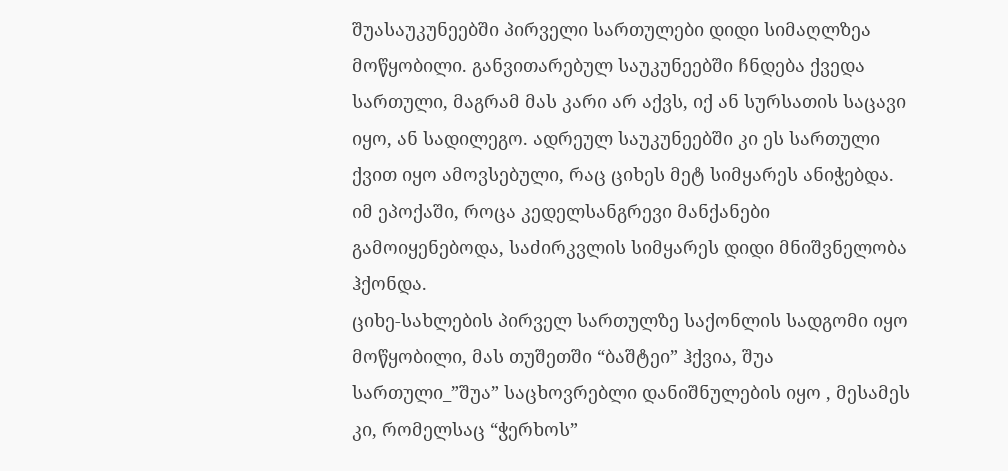შუასაუკუნეებში პირველი სართულები დიდი სიმაღლზეა მოწყობილი. განვითარებულ საუკუნეებში ჩნდება ქვედა სართული, მაგრამ მას კარი არ აქვს, იქ ან სურსათის საცავი იყო, ან სადილეგო. ადრეულ საუკუნეებში კი ეს სართული ქვით იყო ამოვსებული, რაც ციხეს მეტ სიმყარეს ანიჭებდა. იმ ეპოქაში, როცა კედელსანგრევი მანქანები გამოიყენებოდა, საძირკვლის სიმყარეს დიდი მნიშვნელობა ჰქონდა.
ციხე-სახლების პირველ სართულზე საქონლის სადგომი იყო მოწყობილი, მას თუშეთში “ბაშტეი” ჰქვია, შუა სართული_”შუა” საცხოვრებლი დანიშნულების იყო , მესამეს კი, რომელსაც “ჭერხოს”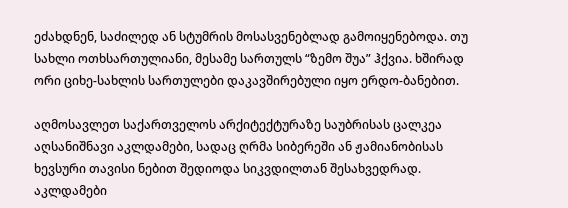ეძახდნენ, საძილედ ან სტუმრის მოსასვენებლად გამოიყენებოდა. თუ სახლი ოთხსართულიანი, მესამე სართულს “ზემო შუა” ჰქვია. ხშირად ორი ციხე-სახლის სართულები დაკავშირებული იყო ერდო-ბანებით.

აღმოსავლეთ საქართველოს არქიტექტურაზე საუბრისას ცალკეა აღსანიშნავი აკლდამები, სადაც ღრმა სიბერეში ან ჟამიანობისას ხევსური თავისი ნებით შედიოდა სიკვდილთან შესახვედრად. აკლდამები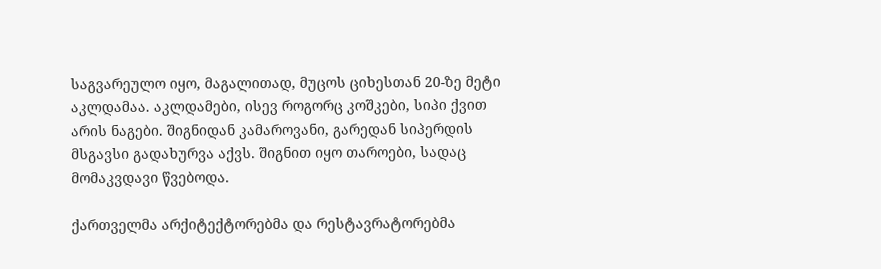საგვარეულო იყო, მაგალითად, მუცოს ციხესთან 20-ზე მეტი აკლდამაა. აკლდამები, ისევ როგორც კოშკები, სიპი ქვით არის ნაგები. შიგნიდან კამაროვანი, გარედან სიპერდის მსგავსი გადახურვა აქვს. შიგნით იყო თაროები, სადაც მომაკვდავი წვებოდა.

ქართველმა არქიტექტორებმა და რესტავრატორებმა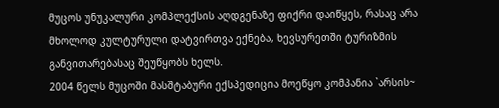მუცოს უნუკალური კომპლექსის აღდგენაზე ფიქრი დაიწყეს, რასაც არა მხოლოდ კულტურული დატვირთვა ექნება, ხევსურეთში ტურიზმის განვითარებასაც შეუწყობს ხელს.
2004 წელს მუცოში მასშტაბური ექსპედიცია მოეწყო კომპანია `არსის~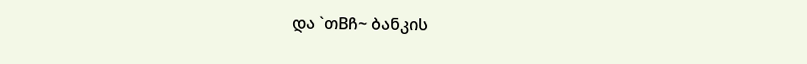და `თBჩ~ ბანკის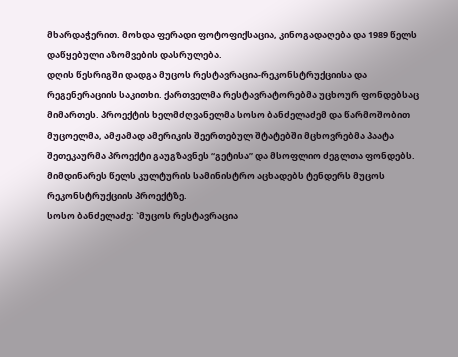მხარდაჭერით. მოხდა ფერადი ფოტოფიქსაცია, კინოგადაღება და 1989 წელს დაწყებული აზომვების დასრულება.
დღის წესრიგში დადგა მუცოს რესტავრაცია-რეკონსტრუქციისა და რეგენერაციის საკითხი. ქართველმა რესტავრატორებმა უცხოურ ფონდებსაც მიმართეს. პროექტის ხელმძღვანელმა სოსო ბანძელაძემ და წარმოშობით მუცოელმა, ამჟამად ამერიკის შეერთებულ შტატებში მცხოვრებმა პაატა შეთეკაურმა პროექტი გაუგზავნეს “გეტისა” და მსოფლიო ძეგლთა ფონდებს.
მიმდინარეს წელს კულტურის სამინისტრო აცხადებს ტენდერს მუცოს რეკონსტრუქციის პროექტზე.
სოსო ბანძელაძე: `მუცოს რესტავრაცია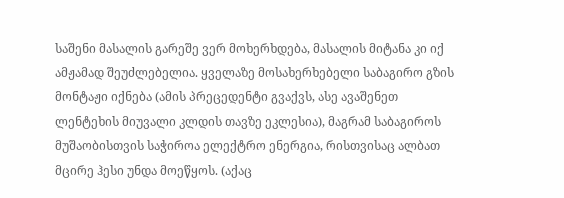საშენი მასალის გარეშე ვერ მოხერხდება, მასალის მიტანა კი იქ ამჟამად შეუძლებელია. ყველაზე მოსახერხებელი საბაგირო გზის მონტაჟი იქნება (ამის პრეცედენტი გვაქვს, ასე ავაშენეთ ლენტეხის მიუვალი კლდის თავზე ეკლესია), მაგრამ საბაგიროს მუშაობისთვის საჭიროა ელექტრო ენერგია, რისთვისაც ალბათ მცირე ჰესი უნდა მოეწყოს. (აქაც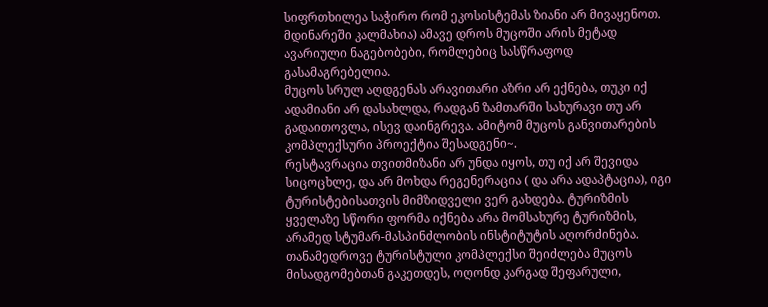სიფრთხილეა საჭირო რომ ეკოსისტემას ზიანი არ მივაყენოთ. მდინარეში კალმახია) ამავე დროს მუცოში არის მეტად ავარიული ნაგებობები, რომლებიც სასწრაფოდ გასამაგრებელია.
მუცოს სრულ აღდგენას არავითარი აზრი არ ექნება, თუკი იქ ადამიანი არ დასახლდა, რადგან ზამთარში სახურავი თუ არ გადაითოვლა, ისევ დაინგრევა. ამიტომ მუცოს განვითარების კომპლექსური პროექტია შესადგენი~.
რესტავრაცია თვითმიზანი არ უნდა იყოს, თუ იქ არ შევიდა სიცოცხლე, და არ მოხდა რეგენერაცია ( და არა ადაპტაცია), იგი ტურისტებისათვის მიმზიდველი ვერ გახდება. ტურიზმის ყველაზე სწორი ფორმა იქნება არა მომსახურე ტურიზმის, არამედ სტუმარ-მასპინძლობის ინსტიტუტის აღორძინება. თანამედროვე ტურისტული კომპლექსი შეიძლება მუცოს მისადგომებთან გაკეთდეს, ოღონდ კარგად შეფარული,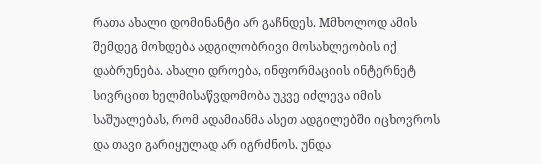რათა ახალი დომინანტი არ გაჩნდეს. Mმხოლოდ ამის შემდეგ მოხდება ადგილობრივი მოსახლეობის იქ დაბრუნება. ახალი დროება, ინფორმაციის ინტერნეტ სივრცით ხელმისაწვდომობა უკვე იძლევა იმის საშუალებას, რომ ადამიანმა ასეთ ადგილებში იცხოვროს და თავი გარიყულად არ იგრძნოს. უნდა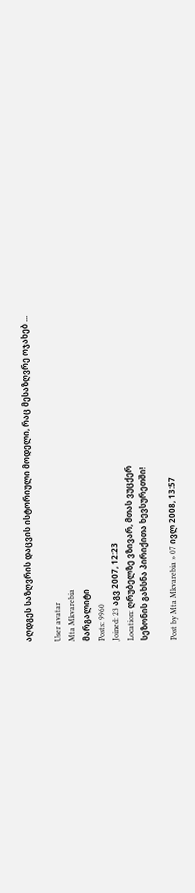აღდგეს საზღვრის დაცვის ისტორიული მოდელი, რაც მესაზღვრე ოჯახებ ...

User avatar
Mta Mkvarebia
მარგალიტი
Posts: 9960
Joined: 23 აგვ 2007, 12:23
Location: ღრუბელზე ვზივარ, მთას ვუცქერ
სეზონის გახსნა პირიქითა ხევსურეთში!

Post by Mta Mkvarebia » 07 ივლ 2008, 13:57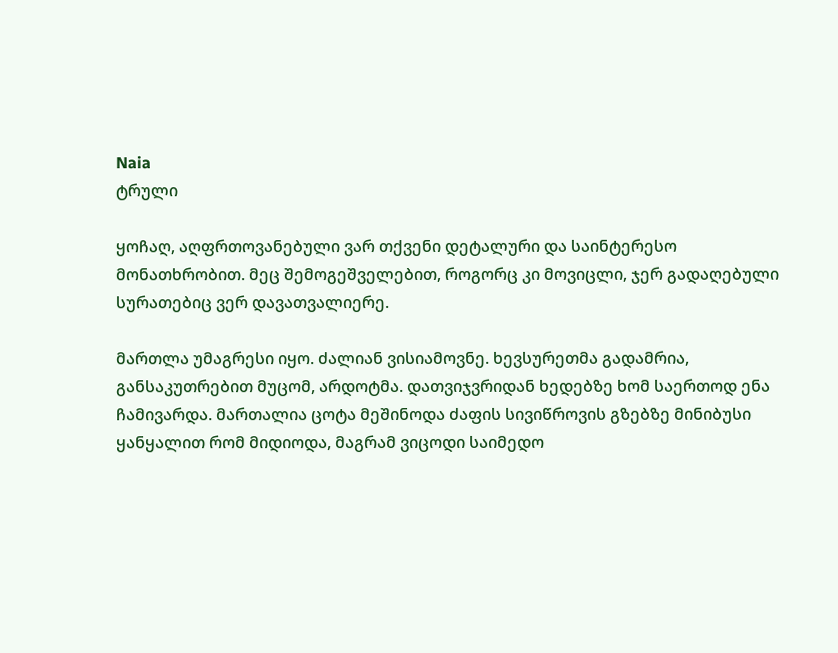Naia
ტრული

ყოჩაღ, აღფრთოვანებული ვარ თქვენი დეტალური და საინტერესო მონათხრობით. მეც შემოგეშველებით, როგორც კი მოვიცლი, ჯერ გადაღებული სურათებიც ვერ დავათვალიერე.

მართლა უმაგრესი იყო. ძალიან ვისიამოვნე. ხევსურეთმა გადამრია, განსაკუთრებით მუცომ, არდოტმა. დათვიჯვრიდან ხედებზე ხომ საერთოდ ენა ჩამივარდა. მართალია ცოტა მეშინოდა ძაფის სივიწროვის გზებზე მინიბუსი ყანყალით რომ მიდიოდა, მაგრამ ვიცოდი საიმედო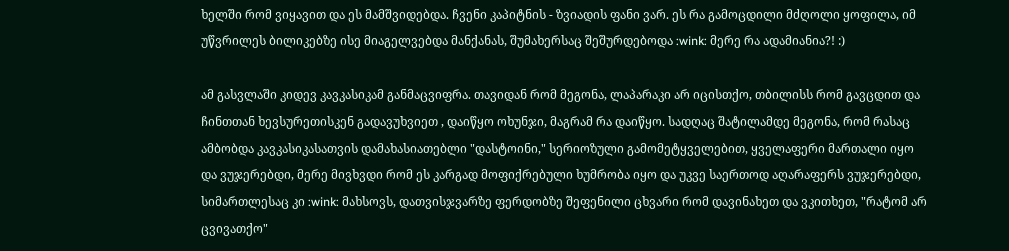ხელში რომ ვიყავით და ეს მამშვიდებდა. ჩვენი კაპიტნის - ზვიადის ფანი ვარ. ეს რა გამოცდილი მძღოლი ყოფილა, იმ უწვრილეს ბილიკებზე ისე მიაგელვებდა მანქანას, შუმახერსაც შეშურდებოდა :wink: მერე რა ადამიანია?! :)

ამ გასვლაში კიდევ კავკასიკამ განმაცვიფრა. თავიდან რომ მეგონა, ლაპარაკი არ იცისთქო, თბილისს რომ გავცდით და ჩინთთან ხევსურეთისკენ გადავუხვიეთ , დაიწყო ოხუნჯი, მაგრამ რა დაიწყო. სადღაც შატილამდე მეგონა, რომ რასაც ამბობდა კავკასიკასათვის დამახასიათებლი "დასტოინი," სერიოზული გამომეტყველებით, ყველაფერი მართალი იყო და ვუჯერებდი, მერე მივხვდი რომ ეს კარგად მოფიქრებული ხუმრობა იყო და უკვე საერთოდ აღარაფერს ვუჯერებდი, სიმართლესაც კი :wink: მახსოვს, დათვისჯვარზე ფერდობზე შეფენილი ცხვარი რომ დავინახეთ და ვკითხეთ, "რატომ არ ცვივათქო"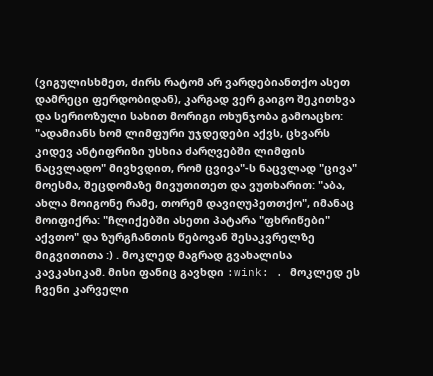(ვიგულისხმეთ, ძირს რატომ არ ვარდებიანთქო ასეთ დამრეცი ფერდობიდან), კარგად ვერ გაიგო შეკითხვა და სერიოზული სახით მორიგი ოხუნჯობა გამოაცხო: "ადამიანს ხომ ლიმფური უჯდედები აქვს, ცხვარს კიდევ ანტიფრიზი უსხია ძარღვებში ლიმფის ნაცვლადო" მივხვდით, რომ ცვივა"-ს ნაცვლად "ცივა" მოესმა, შეცდომაზე მივუთითეთ და ვუთხარით: "აბა, ახლა მოიგონე რამე, თორემ დავიღუპეთთქო", იმანაც მოიფიქრა: "ჩლიქებში ასეთი პატარა "ფხრიწები" აქვთო" და ზურგჩანთის წებოვან შესაკვრელზე მიგვითითა :) . მოკლედ მაგრად გვახალისა კავკასიკამ. მისი ფანიც გავხდი :wink: . მოკლედ ეს ჩვენი კარველი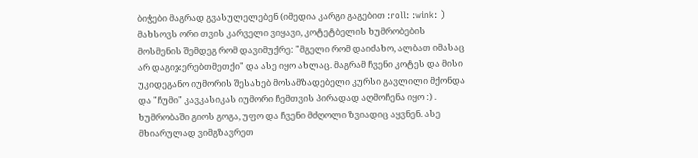ბიჭები მაგრად გვასულელებენ (იმედია კარგი გაგებით :roll: :wink: ) მახსოვს ორი თვის კარველი ვიყავი, კოტეტბელის ხუმრობების მოსმენის შემდეგ რომ დავიმუქრე: "მგელი რომ დაიძახო, ალბათ იმასაც არ დაგიჯერებთმეთქი" და ასე იყო ახლაც. მაგრამ ჩვენი კოტეს და მისი უკიდეგანო იუმორის შესახებ მოსამზადებელი კურსი გავლილი მქონდა და "ჩუმი" კავკასიკას იუმორი ჩემთვის პირადად აღმოჩენა იყო :) . ხუმრობაში გიოს გოგა, უფო და ჩვენი მძღოლი ზვიადიც აყვნენ. ასე მხიარულად ვიმგზავრეთ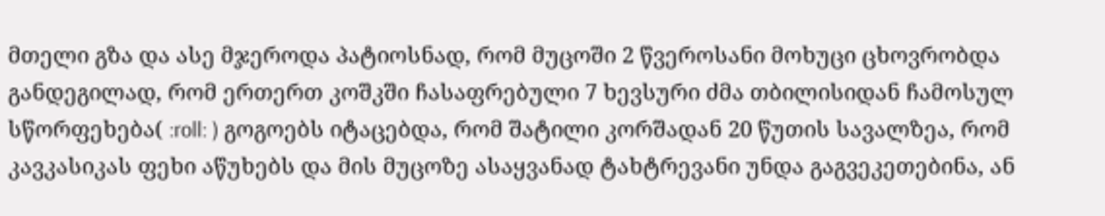მთელი გზა და ასე მჯეროდა პატიოსნად, რომ მუცოში 2 წვეროსანი მოხუცი ცხოვრობდა განდეგილად, რომ ერთერთ კოშკში ჩასაფრებული 7 ხევსური ძმა თბილისიდან ჩამოსულ სწორფეხება( :roll: ) გოგოებს იტაცებდა, რომ შატილი კორშადან 20 წუთის სავალზეა, რომ კავკასიკას ფეხი აწუხებს და მის მუცოზე ასაყვანად ტახტრევანი უნდა გაგვეკეთებინა, ან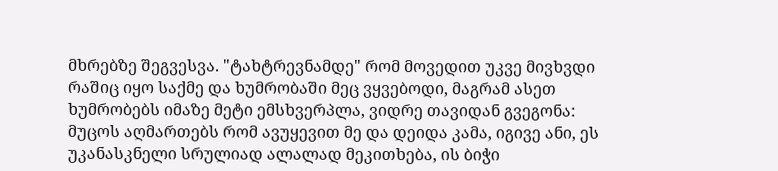მხრებზე შეგვესვა. "ტახტრევნამდე" რომ მოვედით უკვე მივხვდი რაშიც იყო საქმე და ხუმრობაში მეც ვყვებოდი, მაგრამ ასეთ ხუმრობებს იმაზე მეტი ემსხვერპლა, ვიდრე თავიდან გვეგონა: მუცოს აღმართებს რომ ავუყევით მე და დეიდა კამა, იგივე ანი, ეს უკანასკნელი სრულიად ალალად მეკითხება, ის ბიჭი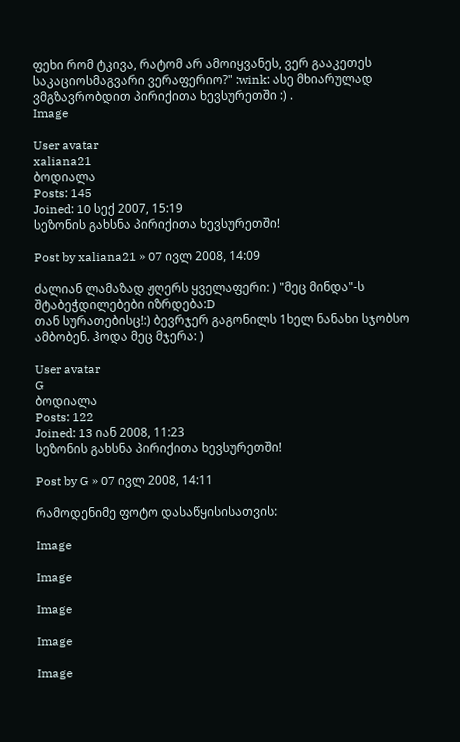ფეხი რომ ტკივა, რატომ არ ამოიყვანეს, ვერ გააკეთეს საკაციოსმაგვარი ვერაფერიო?" :wink: ასე მხიარულად ვმგზავრობდით პირიქითა ხევსურეთში :) .
Image

User avatar
xaliana21
ბოდიალა
Posts: 145
Joined: 10 სექ 2007, 15:19
სეზონის გახსნა პირიქითა ხევსურეთში!

Post by xaliana21 » 07 ივლ 2008, 14:09

ძალიან ლამაზად ჟღერს ყველაფერი: ) "მეც მინდა"-ს შტაბეჭდილებები იზრდება:D
თან სურათებისც!:) ბევრჯერ გაგონილს 1ხელ ნანახი სჯობსო ამბობენ. ჰოდა მეც მჯერა: )

User avatar
G
ბოდიალა
Posts: 122
Joined: 13 იან 2008, 11:23
სეზონის გახსნა პირიქითა ხევსურეთში!

Post by G » 07 ივლ 2008, 14:11

რამოდენიმე ფოტო დასაწყისისათვის:

Image

Image

Image

Image

Image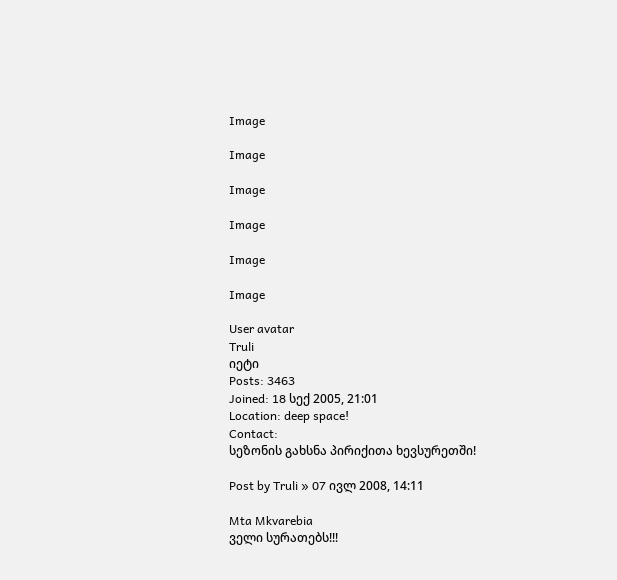Image

Image

Image

Image

Image

Image

User avatar
Truli
იეტი
Posts: 3463
Joined: 18 სექ 2005, 21:01
Location: deep space!
Contact:
სეზონის გახსნა პირიქითა ხევსურეთში!

Post by Truli » 07 ივლ 2008, 14:11

Mta Mkvarebia
ველი სურათებს!!!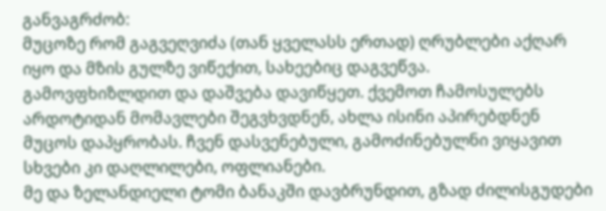განვაგრძობ:
მუცოზე რომ გაგვეღვიძა (თან ყველასს ერთად) ღრუბლები აქღარ იყო და მზის გულზე ვიწექით, სახეებიც დაგვეწვა.
გამოვფხიზლდით და დაშვება დავიწყეთ. ქვემოთ ჩამოსულებს არდოტიდან მომავლები შეგვხვდნენ, ახლა ისინი აპირებდნენ მუცოს დაპყრობას. ჩვენ დასვენებული, გამოძინებულნი ვიყავით სხვები კი დაღლილები, ოფლიანები.
მე და ზელანდიელი ტომი ბანაკში დავბრუნდით, გზად ძილისგუდები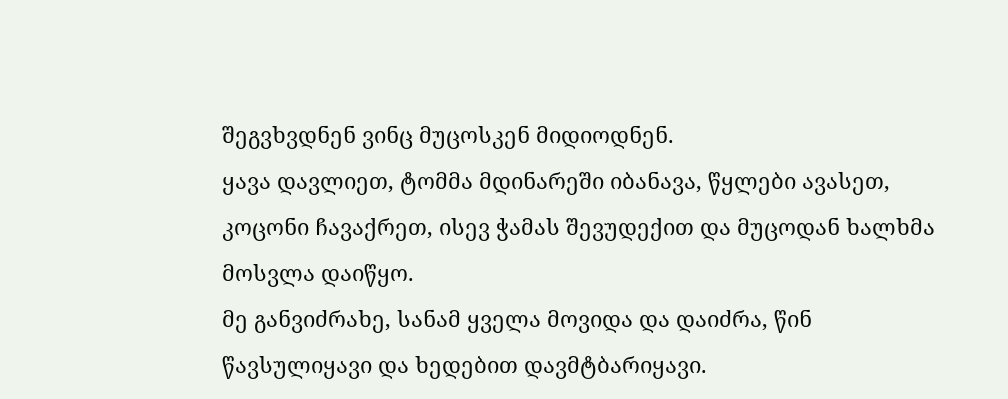შეგვხვდნენ ვინც მუცოსკენ მიდიოდნენ.
ყავა დავლიეთ, ტომმა მდინარეში იბანავა, წყლები ავასეთ, კოცონი ჩავაქრეთ, ისევ ჭამას შევუდექით და მუცოდან ხალხმა მოსვლა დაიწყო.
მე განვიძრახე, სანამ ყველა მოვიდა და დაიძრა, წინ წავსულიყავი და ხედებით დავმტბარიყავი.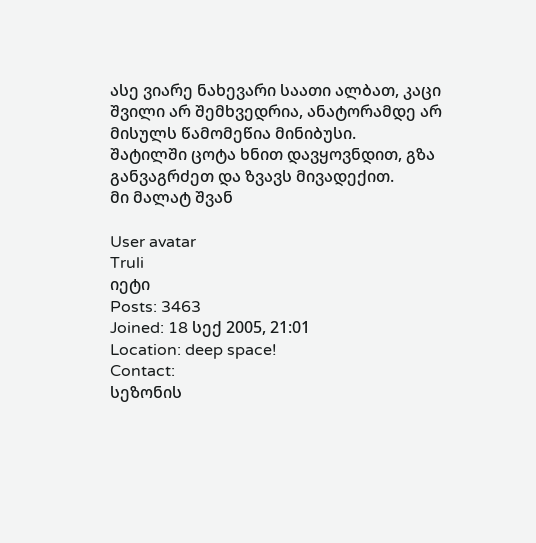ასე ვიარე ნახევარი საათი ალბათ, კაცი შვილი არ შემხვედრია, ანატორამდე არ მისულს წამომეწია მინიბუსი.
შატილში ცოტა ხნით დავყოვნდით, გზა განვაგრძეთ და ზვავს მივადექით.
მი მალატ შვან

User avatar
Truli
იეტი
Posts: 3463
Joined: 18 სექ 2005, 21:01
Location: deep space!
Contact:
სეზონის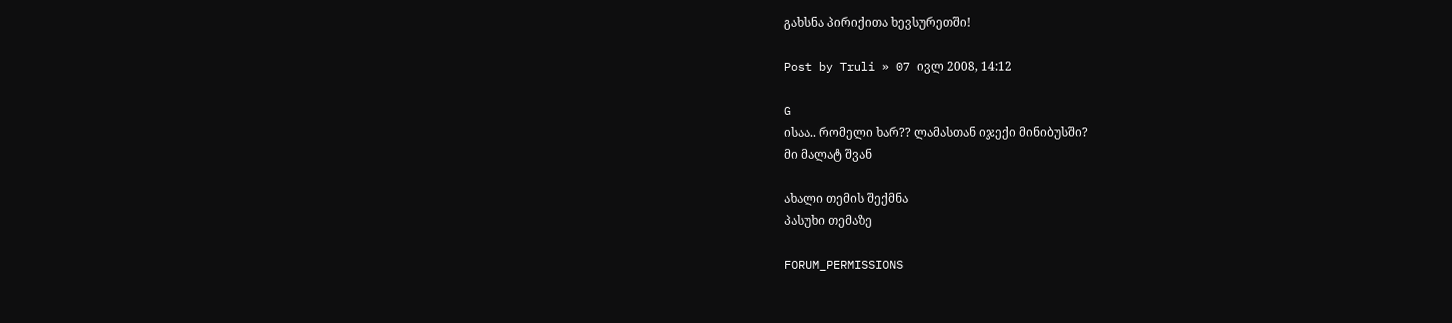გახსნა პირიქითა ხევსურეთში!

Post by Truli » 07 ივლ 2008, 14:12

G
ისაა.. რომელი ხარ?? ლამასთან იჯექი მინიბუსში?
მი მალატ შვან

ახალი თემის შექმნა
პასუხი თემაზე

FORUM_PERMISSIONS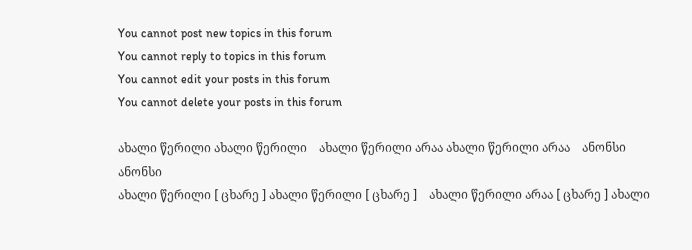You cannot post new topics in this forum
You cannot reply to topics in this forum
You cannot edit your posts in this forum
You cannot delete your posts in this forum

ახალი წერილი ახალი წერილი    ახალი წერილი არაა ახალი წერილი არაა    ანონსი ანონსი
ახალი წერილი [ ცხარე ] ახალი წერილი [ ცხარე ]    ახალი წერილი არაა [ ცხარე ] ახალი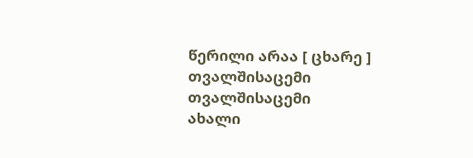წერილი არაა [ ცხარე ]    თვალშისაცემი თვალშისაცემი
ახალი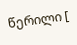წერილი [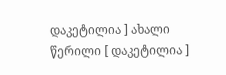დაკეტილია ] ახალი წერილი [ დაკეტილია ]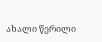ახალი წერილი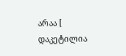არაა [ დაკეტილია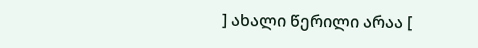] ახალი წერილი არაა [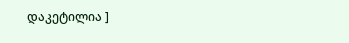დაკეტილია ]